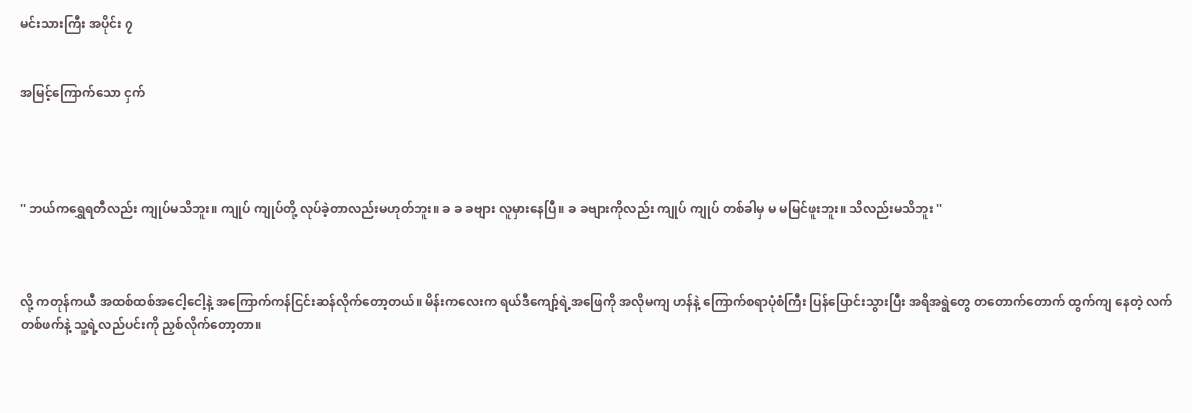မင်းသားကြီး အပိုင်း ၇


အမြင့်ကြောက်သော ငှက်




'' ဘယ်ကရွှေရတီလည်း ကျုပ်မသိဘူး။ ကျုပ် ကျုပ်တို့ လုပ်ခဲ့တာလည်းမဟုတ်ဘူး။ ခ ခ ခဗျား လူမှားနေပြီ။ ခ ခဗျားကိုလည်း ကျုပ် ကျုပ် တစ်ခါမှ မ မမြင်ဖူးဘူး။ သိလည်းမသိဘူး ''



လို့ ကတုန်ကယီ အထစ်ထစ်အငေါ့ငေါ့နဲ့ အကြောက်ကန်ငြင်းဆန်လိုက်တော့တယ်။ မိန်းကလေးက ရယ်ဒီကျော့်ရဲ့အဖြေကို အလိုမကျ ဟန်နဲ့ ကြောက်စရာပုံစံကြီး ပြန်ပြောင်းသွားပြီး အရိအရွဲတွေ တတောက်တောက် ထွက်ကျ နေတဲ့ လက်တစ်ဖက်နဲ့ သူ့ရဲ့လည်ပင်းကို ညှစ်လိုက်တော့တာ။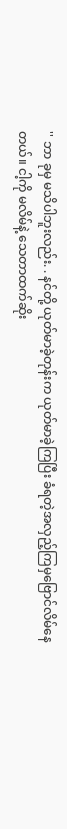'' ဘာ ခုမှ မသိပါဘူးလည်း. . နင်တို့ ယုတ်မာခဲ့တုန်းက ယုတ်မာခဲ့ကြပြီး ခံရတဲ့အလှည့်ကြမှဗြောင်လိမ်နေတယ်။ ငါ့ကို မလိမ်နဲ့ သေတာထက်ဆိုး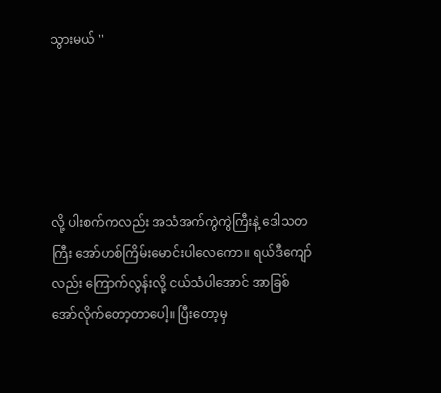သွားမယ် ''





လို့ ပါးစက်ကလည်း အသံအက်ကွဲကွဲကြီးနဲ့ ဒေါသတကြီး အော်ဟစ်ကြိမ်းမောင်းပါလေကော။ ရယ်ဒီကျော်လည်း ကြောက်လွန်းလို့ ငယ်သံပါအောင် အာခြစ်အော်လိုက်တော့တာပေါ့။ ပြီးတော့မှ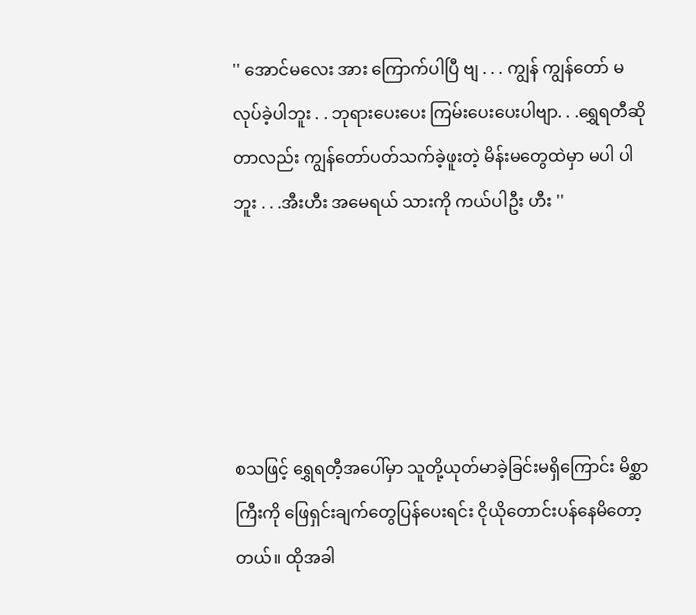'' အောင်မလေး အား ကြောက်ပါပြီ ဗျ . . . ကျွန် ကျွန်တော် မလုပ်ခဲ့ပါဘူး . . ဘုရားပေးပေး ကြမ်းပေးပေးပါဗျာ. . .ရွှေရတီဆိုတာလည်း ကျွန်တော်ပတ်သက်ခဲ့ဖူးတဲ့ မိန်းမတွေထဲမှာ မပါ ပါဘူး . . .အီးဟီး အမေရယ် သားကို ကယ်ပါဦး ဟီး ''





စသဖြင့် ရွှေရတီ့အပေါ်မှာ သူတို့ယုတ်မာခဲ့ခြင်းမရှိကြောင်း မိစ္ဆာကြီးကို ဖြေရှင်းချက်တွေပြန်ပေးရင်း ငိုယိုတောင်းပန်နေမိတော့တယ်။ ထိုအခါ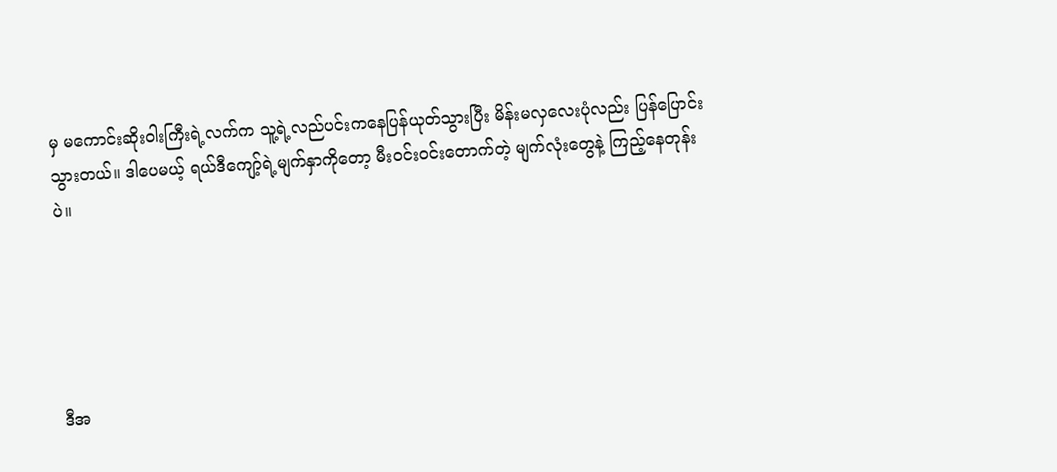မှ မကောင်းဆိုးဝါးကြီးရဲ့လက်က သူ့ရဲ့လည်ပင်းကနေပြန်ယုတ်သွားပြီး မိန်းမလှလေးပုံလည်း ပြန်ပြောင်းသွားတယ်။ ဒါပေမယ့် ရယ်ဒီကျော့်ရဲ့မျက်နှာကိုတော့ မီးဝင်းဝင်းတောက်တဲ့ မျက်လုံးတွေနဲ့ ကြည့်နေတုန်းပဲ။





ဒီအ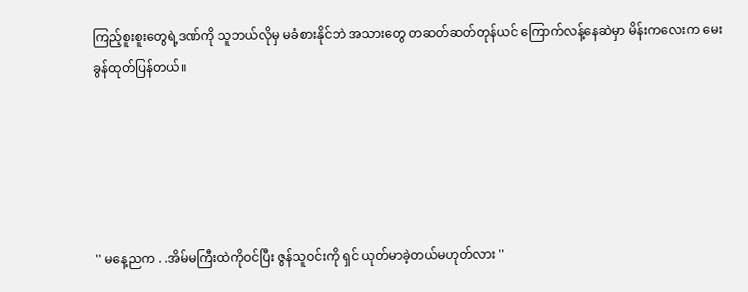ကြည့်စူးစူးတွေရဲ့ဒဏ်ကို သူဘယ်လိုမှ မခံစားနိုင်ဘဲ အသားတွေ တဆတ်ဆတ်တုန်ယင် ကြောက်လန့်နေဆဲမှာ မိန်းကလေးက မေးခွန်ထုတ်ပြန်တယ်။





'' မနေ့ညက . .အိမ်မကြီးထဲကိုဝင်ပြီး ဇွန်သူဝင်းကို ရှင် ယုတ်မာခဲ့တယ်မဟုတ်လား ''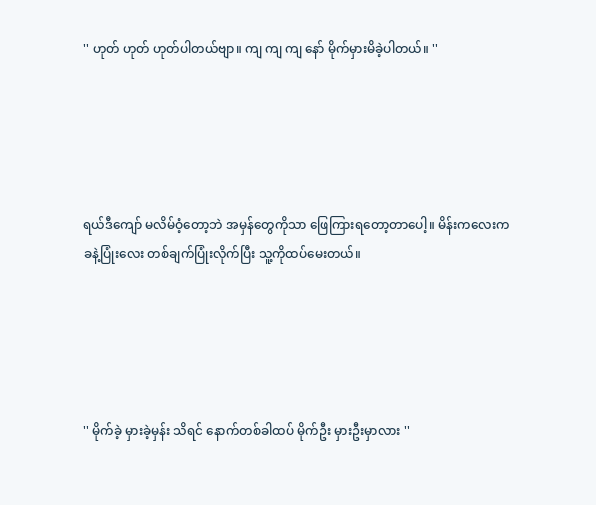'' ဟုတ် ဟုတ် ဟုတ်ပါတယ်ဗျာ။ ကျ ကျ ကျ နော် မိုက်မှားမိခဲ့ပါတယ်။ ''





ရယ်ဒီကျော် မလိမ်ဝံ့တော့ဘဲ အမှန်တွေကိုသာ ဖြေကြားရတော့တာပေါ့။ မိန်းကလေးက ခနဲ့ပြုံးလေး တစ်ချက်ပြုံးလိုက်ပြီး သူ့ကိုထပ်မေးတယ်။





'' မိုက်ခဲ့ မှားခဲ့မှန်း သိရင် နောက်တစ်ခါထပ် မိုက်ဦး မှားဦးမှာလား ''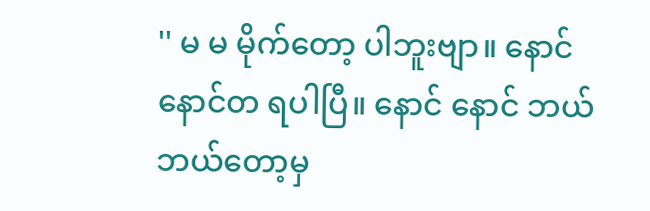'' မ မ မိုက်တော့ ပါဘူးဗျာ။ နောင် နောင်တ ရပါပြီ။ နောင် နောင် ဘယ် ဘယ်တော့မှ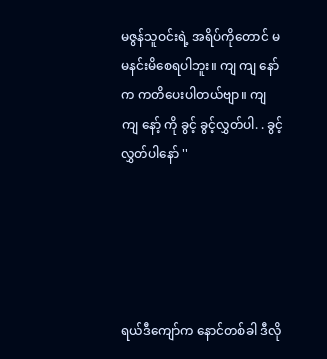မဇွန်သူဝင်းရဲ့ အရိပ်ကိုတောင် မ မနင်းမိစေရပါဘူး။ ကျ ကျ နော် က ကတိပေးပါတယ်ဗျာ။ ကျ ကျ နော့် ကို ခွင့် ခွင့်လွှတ်ပါ. . ခွင့်လွှတ်ပါနော် ''





ရယ်ဒီကျော်က နောင်တစ်ခါ ဒီလို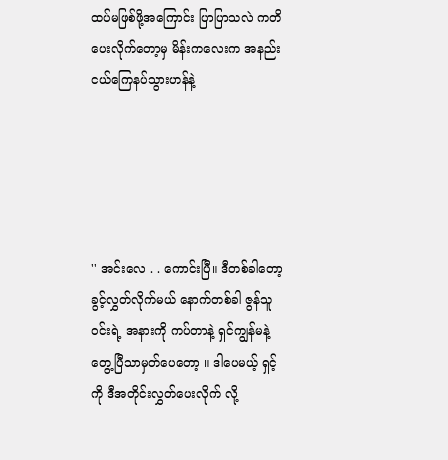ထပ်မဖြစ်ဖို့အကြောင်း ပြာပြာသလဲ ကတိပေးလိုက်တော့မှ မိန်းကလေးက အနည်းငယ်ကြေနပ်သွားဟန်နဲ့





'' အင်းလေ . . ကောင်းပြီ။ ဒီတစ်ခါတော့ ခွင့်လွှတ်လိုက်မယ် နောက်တစ်ခါ ဇွန်သူဝင်းရဲ့ အနားကို ကပ်တာနဲ့ ရှင်ကျွန်မနဲ့တွေ့ပြီသာမှတ်ပေတော့ ။ ဒါပေမယ့် ရှင့်ကို ဒီအတိုင်းလွှတ်ပေးလိုက် လို့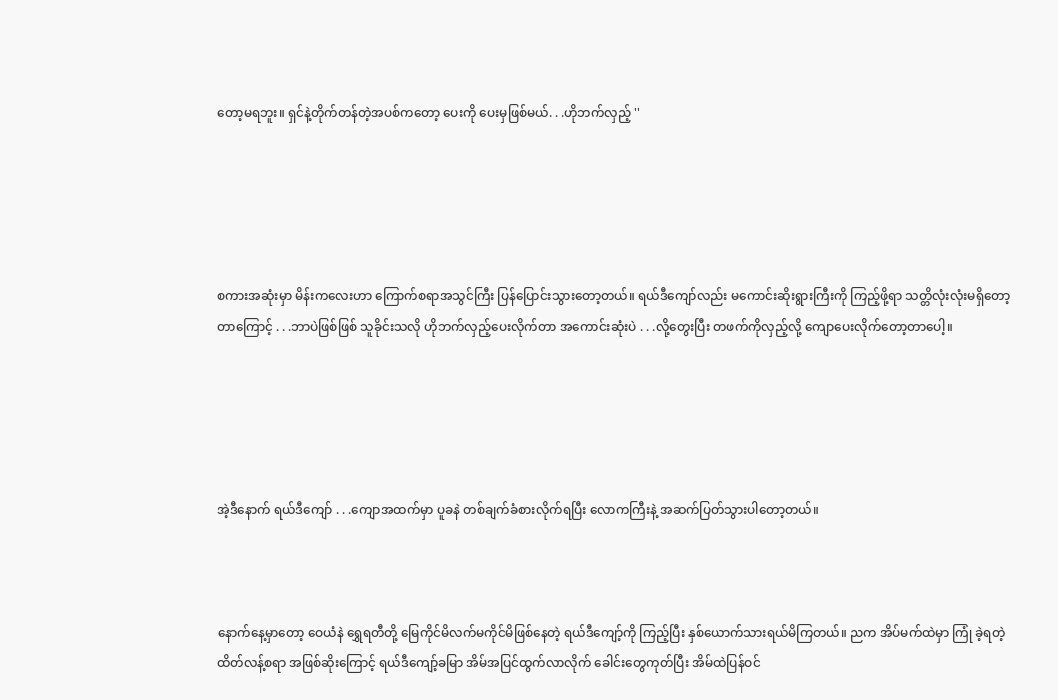တော့မရဘူး။ ရှင်နဲ့တိုက်တန်တဲ့အပစ်ကတော့ ပေးကို ပေးမှဖြစ်မယ်. . .ဟိုဘက်လှည့် ''





စကားအဆုံးမှာ မိန်းကလေးဟာ ကြောက်စရာအသွင်ကြီး ပြန်ပြောင်းသွားတော့တယ်။ ရယ်ဒီကျော်လည်း မကောင်းဆိုးရွားကြီးကို ကြည့်ဖို့ရာ သတ္တိလုံးလုံးမရှိတော့တာကြောင့် . . .ဘာပဲဖြစ်ဖြစ် သူခိုင်းသလို ဟိုဘက်လှည့်ပေးလိုက်တာ အကောင်းဆုံးပဲ . . .လို့တွေးပြီး တဖက်ကိုလှည့်လို့ ကျောပေးလိုက်တော့တာပေါ့။





အဲ့ဒီနောက် ရယ်ဒီကျော် . . .ကျောအထက်မှာ ပူခနဲ တစ်ချက်ခံစားလိုက်ရပြီး လောကကြီးနဲ့ အဆက်ပြတ်သွားပါတော့တယ်။



နောက်နေ့မှာတော့ ဝေယံနဲ ရွှေရတီတို့ မြေကိုင်မိလက်မကိုင်မိဖြစ်နေတဲ့ ရယ်ဒီကျော့်ကို ကြည့်ပြီး နှစ်ယောက်သားရယ်မိကြတယ်။ ညက အိပ်မက်ထဲမှာ ကြုံ ခဲ့ရတဲ့ ထိတ်လန့်စရာ အဖြစ်ဆိုးကြောင့် ရယ်ဒီကျော့်ခမြာ အိမ်အပြင်ထွက်လာလိုက် ခေါင်းတွေကုတ်ပြီး အိမ်ထဲပြန်ဝင်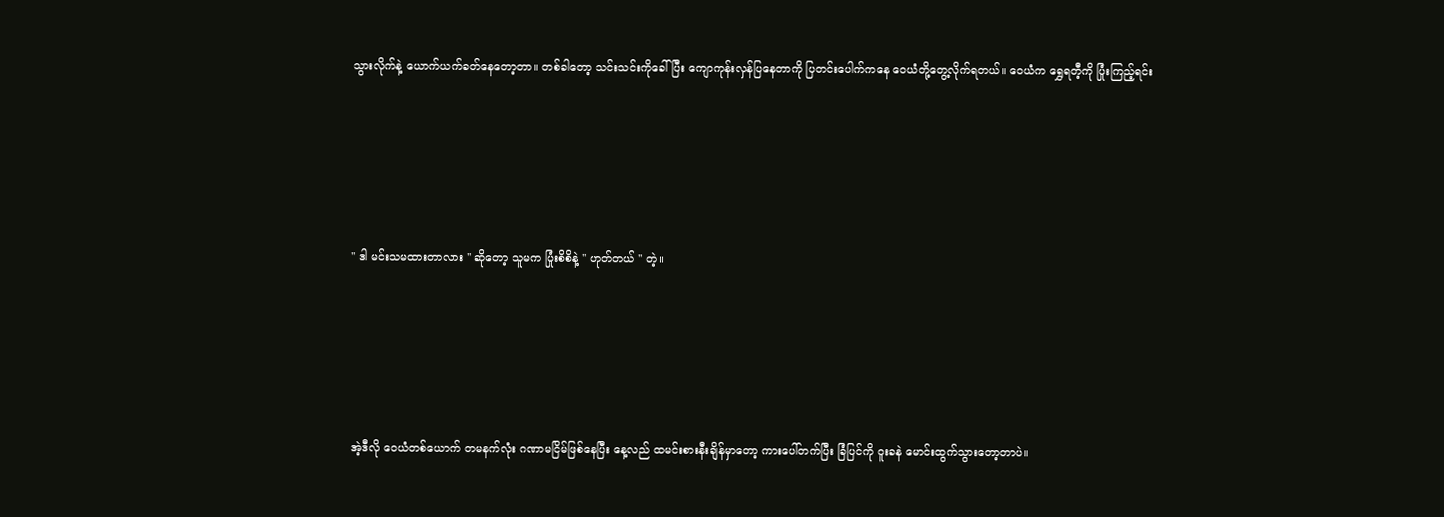သွားလိုက်နဲ့ ယောက်ယက်ခတ်နေတော့တာ။ တစ်ခါတော့ သင်းသင်းကိုခေါ်ပြီး ကျောကုန်းလှန်ပြနေတာကို ပြတင်းပေါက်ကနေ ဝေယံတို့တွေ့လိုက်ရတယ်။ ဝေယံက ရွှေရတီ့ကို ပြုံးကြည့်ရင်း





'' ဒါ မင်းသမထားတာလား '' ဆိုတော့ သူမက ပြုံးစိစိနဲ့ '' ဟုတ်တယ် '' တဲ့။





အဲ့ဒီလို ဝေယံတစ်ယောက် တမနက်လုံး ဂဏာမငြိမ်ဖြစ်နေပြီး နေ့လည် ထမင်းစားနီးချိန်မှာတော့ ကားပေါ်တက်ပြီး ခြံပြင်ကို ဝူးခနဲ မောင်းထွက်သွားတော့တာပဲ။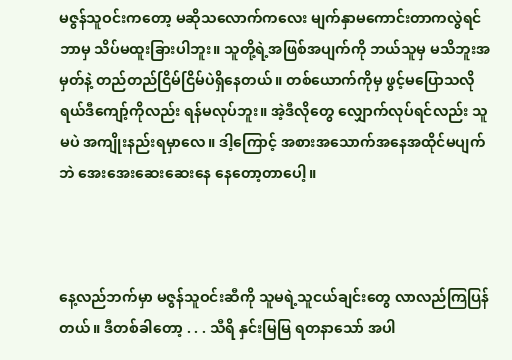မဇွန်သူဝင်းကတော့ မဆိုသလောက်ကလေး မျက်နှာမကောင်းတာကလွဲရင် ဘာမှ သိပ်မထူးခြားပါဘူး။ သူတို့ရဲ့အဖြစ်အပျက်ကို ဘယ်သူမှ မသိဘူးအမှတ်နဲ့ တည်တည်ငြိမ်ငြိမ်ပဲရှိနေတယ်။ တစ်ယောက်ကိုမှ ဖွင့်မပြောသလို ရယ်ဒီကျော့်ကိုလည်း ရန်မလုပ်ဘူး။ အဲ့ဒီလိုတွေ လျှောက်လုပ်ရင်လည်း သူမပဲ အကျိုးနည်းရမှာလေ။ ဒါ့ကြောင့် အစားအသောက်အနေအထိုင်မပျက်ဘဲ အေးအေးဆေးဆေးနေ နေတော့တာပေါ့။



နေ့လည်ဘက်မှာ မဇွန်သူဝင်းဆီကို သူမရဲ့သူငယ်ချင်းတွေ လာလည်ကြပြန်တယ်။ ဒီတစ်ခါတော့ . . . သီရိ နှင်းမြမြ ရတနာသော် အပါ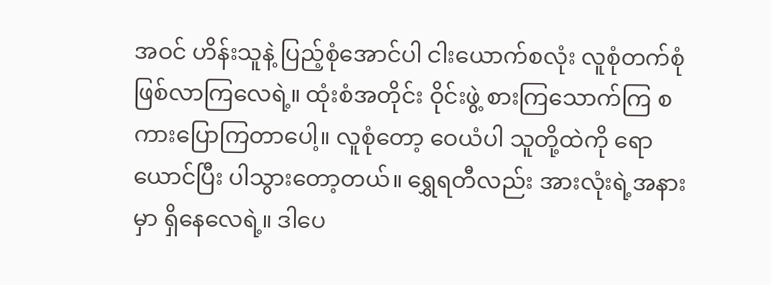အဝင် ဟိန်းသူနဲ့ ပြည့်စုံအောင်ပါ ငါးယောက်စလုံး လူစုံတက်စုံ ဖြစ်လာကြလေရဲ့။ ထုံးစံအတိုင်း ဝိုင်းဖွဲ့ စားကြသောက်ကြ စကားပြောကြတာပေါ့။ လူစုံတော့ ဝေယံပါ သူတို့ထဲကို ရောယောင်ပြီး ပါသွားတော့တယ်။ ရွှေရတီလည်း အားလုံးရဲ့အနားမှာ ရှိနေလေရဲ့။ ဒါပေ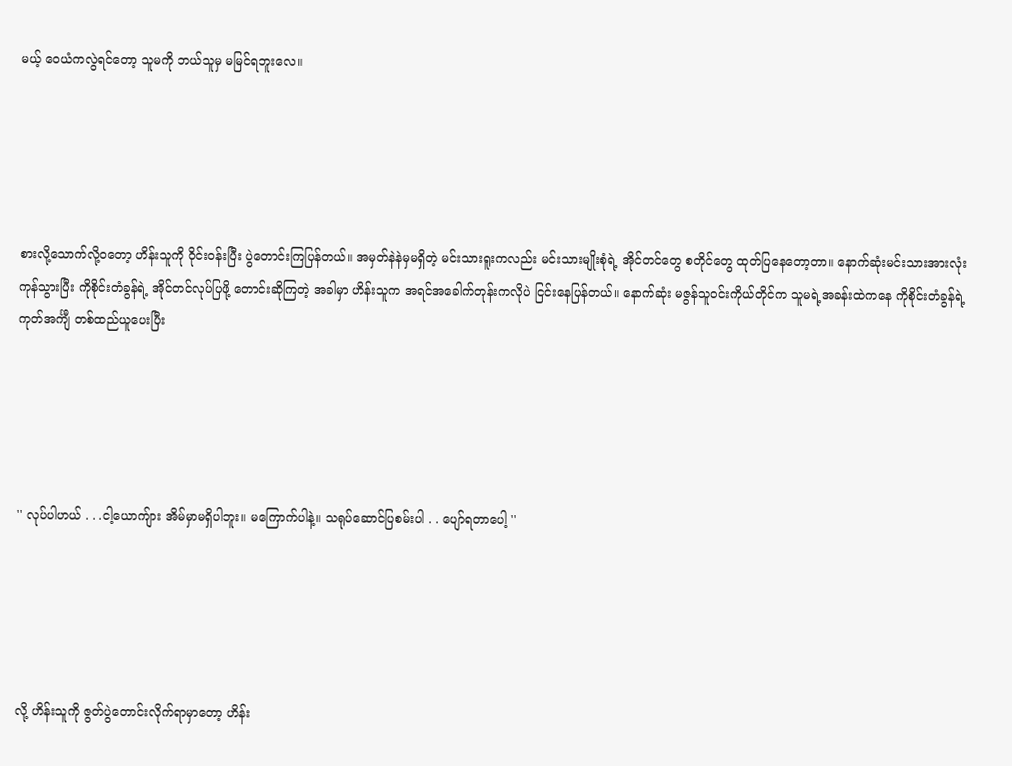မယ့် ဝေယံကလွဲရင်တော့ သူမကို ဘယ်သူမှ မမြင်ရဘူးလေ။





စားလို့သောက်လို့ဝတော့ ဟိန်းသူကို ဝိုင်းဝန်းပြီး ပွဲတောင်းကြပြန်တယ်။ အမှတ်နဲနဲမှမရှိတဲ့ မင်းသားရူးကလည်း မင်းသားမျိုးစုံရဲ့ အိုင်တင်တွေ စတိုင်တွေ ထုတ်ပြနေတော့တာ။ နောက်ဆုံးမင်းသားအားလုံးကုန်သွားပြီး ကိုစိုင်းတံခွန်ရဲ့ အိုင်တင်လုပ်ပြဖို့ တောင်းဆိုကြတဲ့ အခါမှာ ဟိန်းသူက အရင်အခေါက်တုန်းကလိုပဲ ငြင်းနေပြန်တယ်။ နောက်ဆုံး မဇွန်သူဝင်းကိုယ်တိုင်က သူမရဲ့အခန်းထဲကနေ ကိုစိုင်းတံခွန်ရဲ့ ကုတ်အင်္ကျီ တစ်ထည်ယူပေးပြီး





'' လုပ်ပါဟယ် . . .ငါ့ယောကျ်ား အိမ်မှာမရှိပါဘူး။ မကြောက်ပါနဲ့။ သရုပ်ဆောင်ပြစမ်းပါ . . ပျော်ရတာပေါ့ ''





လို့ ဟိန်းသူကို ဇွတ်ပွဲတောင်းလိုက်ရာမှာတော့ ဟိန်း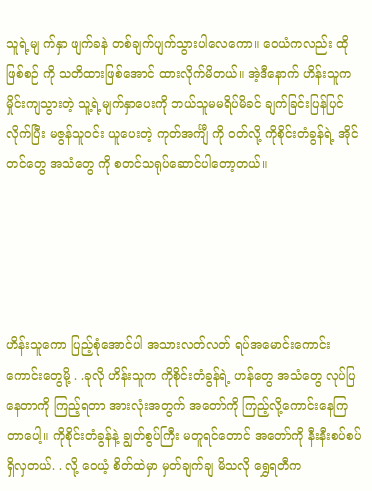သူရဲ့မျ က်နှာ ဖျက်ခနဲ တစ်ချက်ပျက်သွားပါလေကော။ ဝေယံကလည်း ထိုဖြစ်စဉ် ကို သတိထားဖြစ်အောင် ထားလိုက်မိတယ်။ အဲ့ဒီနောက် ဟိန်းသူက မှိုင်းကျသွားတဲ့ သူ့ရဲ့မျက်နှာပေးကို ဘယ်သူမမရိပ်မိခင် ချက်ခြင်းပြန်ပြင်လိုက်ပြီး မဇွန်သူဝင်း ယူပေးတဲ့ ကုတ်အင်္ကျီ ကို ဝတ်လို့ ကိုစိုင်းတံခွန်ရဲ့ အိုင်တင်တွေ အသံတွေ ကို စတင်သရုပ်ဆောင်ပါတော့တယ်။





ဟိန်းသူကော ပြည့်စုံအောင်ပါ အသားလတ်လတ် ရပ်အမောင်းကောင်းကောင်းတွေမို့ . .ခုလို ဟိန်းသူက ကိုစိုင်းတံခွန်ရဲ့ ဟန်တွေ အသံတွေ လုပ်ပြနေတာကို ကြည့်ရတာ အားလုံးအတွက် အတော်ကို ကြည့်လို့ကောင်းနေကြတာပေါ့။ ကိုစိုင်းတံခွန်နဲ့ ချွတ်စွပ်ကြီး မတူရင်တောင် အတော်ကို နီးနီးစပ်စပ်ရှိလှတယ်. . လို့ ဝေယံ့ စိတ်ထဲမှာ မှတ်ချက်ချ မိသလို ရွှေရတီက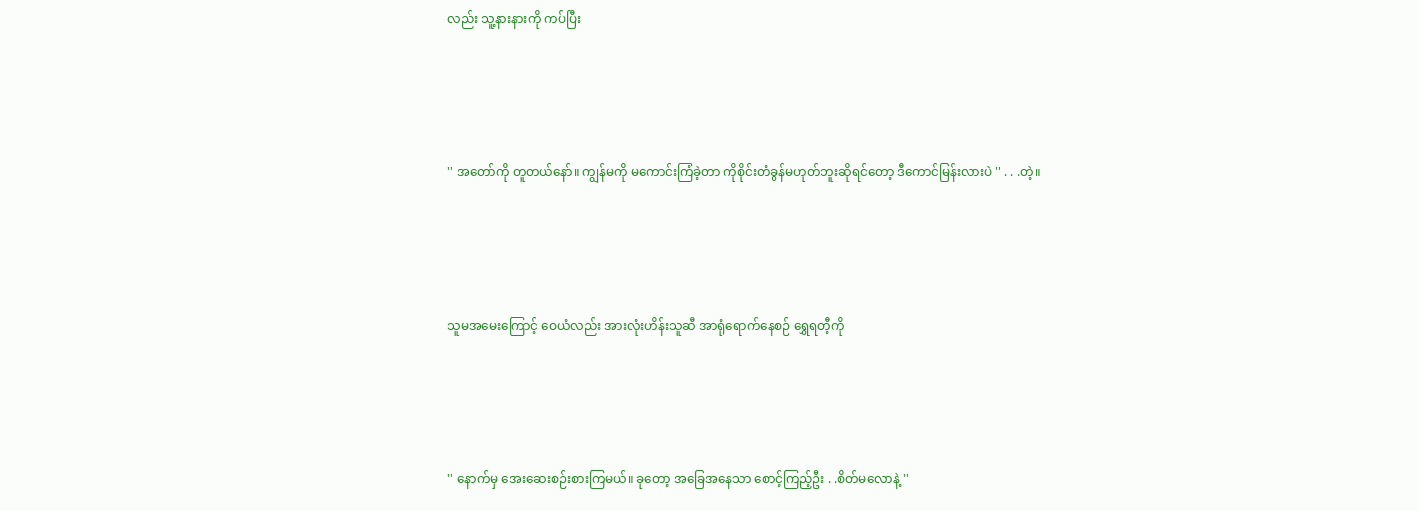လည်း သူ့နားနားကို ကပ်ပြီး





'' အတော်ကို တူတယ်နော်။ ကျွန်မကို မကောင်းကြံခဲ့တာ ကိုစိုင်းတံခွန်မဟုတ်ဘူးဆိုရင်တော့ ဒီကောင်မြန်းလားပဲ '' . . .တဲ့။





သူမအမေးကြောင့် ဝေယံလည်း အားလုံးဟိန်းသူဆီ အာရုံရောက်နေစဉ် ရွှေရတီ့ကို





'' နောက်မှ အေးဆေးစဉ်းစားကြမယ်။ ခုတော့ အခြေအနေသာ စောင့်ကြည့်ဦး . .စိတ်မလောနဲ့ ''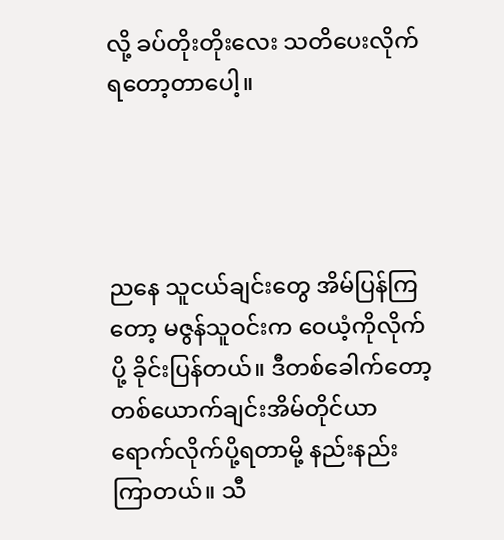လို့ ခပ်တိုးတိုးလေး သတိပေးလိုက်ရတော့တာပေါ့။




ညနေ သူငယ်ချင်းတွေ အိမ်ပြန်ကြတော့ မဇွန်သူဝင်းက ဝေယံ့ကိုလိုက်ပို့ ခိုင်းပြန်တယ်။ ဒီတစ်ခေါက်တော့ တစ်ယောက်ချင်းအိမ်တိုင်ယာရောက်လိုက်ပို့ရတာမို့ နည်းနည်းကြာတယ်။ သီ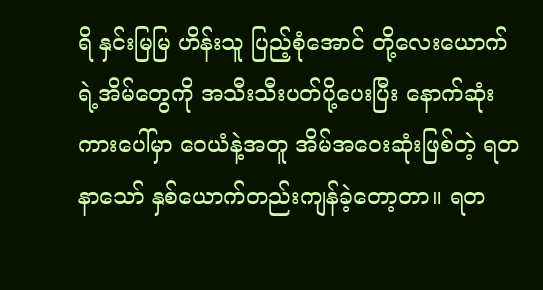ရိ နှင်းမြမြ ဟိန်းသူ ပြည့်စုံအောင် တို့လေးယောက်ရဲ့အိမ်တွေကို အသီးသီးပတ်ပို့ပေးပြီး နောက်ဆုံးကားပေါ်မှာ ဝေယံနဲ့အတူ အိမ်အဝေးဆုံးဖြစ်တဲ့ ရတနာသော် နှစ်ယောက်တည်းကျန်ခဲ့တော့တာ။ ရတ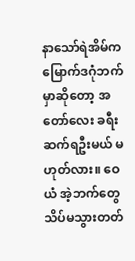နာသော်ရဲအိမ်က မြောက်ဒဂုံဘက်မှာဆိုတော့ အတော်လေး ခရီးဆက်ရဦးမယ် မဟုတ်လား။ ဝေယံ အဲ့ဘက်တွေသိပ်မသွားတတ်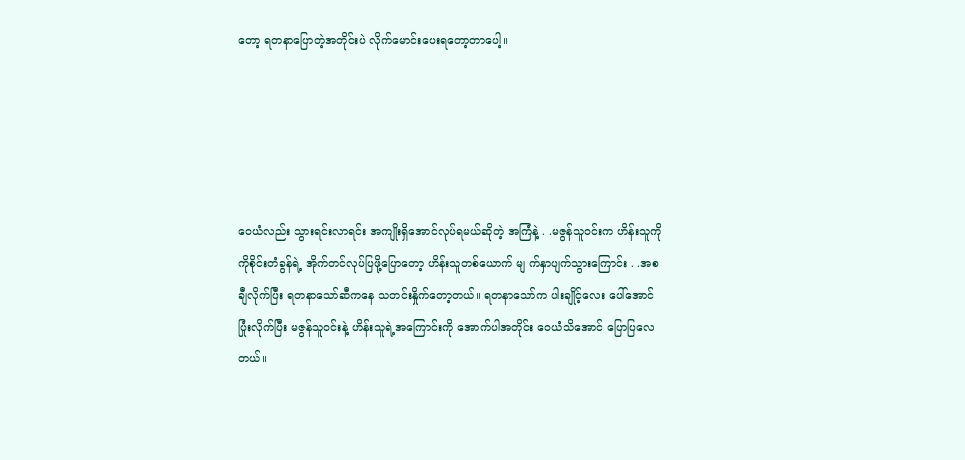တော့ ရတနာပြောတဲ့အတိုင်းပဲ လိုက်မောင်းပေးရတော့တာပေါ့။





ဝေယံလည်း သွားရင်းလာရင်း အကျိုးရှိအောင်လုပ်ရမယ်ဆိုတဲ့ အကြံနဲ့ . .မဇွန်သူဝင်းက ဟိန်းသူကို ကိုစိုင်းတံခွန်ရဲ့ အိုက်တင်လုပ်ပြဖို့ပြောတော့ ဟိန်းသူတစ်ယောက် မျ က်နှာပျက်သွားကြောင်း . .အစချီလိုက်ပြီး ရတနာသော်ဆီကနေ သတင်းနှိုက်တော့တယ်။ ရတနာသော်က ပါးချိုင့်လေး ပေါ်အောင် ပြုံးလိုက်ပြီး မဇွန်သူဝင်းနဲ့ ဟိန်းသူရဲ့အကြောင်းကို အောက်ပါအတိုင်း ဝေယံသိအောင် ပြောပြလေတယ်။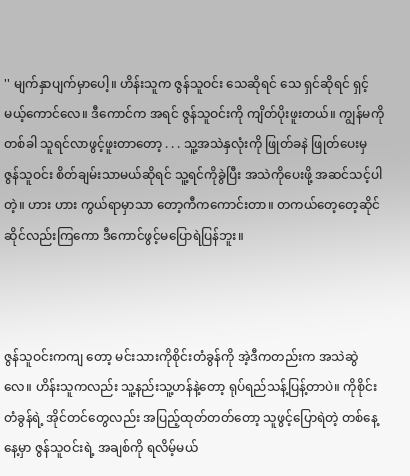'' မျက်နှာပျက်မှာပေါ့။ ဟိန်းသူက ဇွန်သူဝင်း သေဆိုရင် သေ ရှင်ဆိုရင် ရှင့်မယ့်ကောင်လေ။ ဒီကောင်က အရင် ဇွန်သူဝင်းကို ကျိတ်ပိုးဖူးတယ်။ ကျွန်မကိုတစ်ခါ သူရင်လာဖွင့်ဖူးတာတော့ . . . သူ့အသဲနှလုံးကို ဖြုတ်ခနဲ ဖြုတ်ပေးမှ ဇွန်သူဝင်း စိတ်ချမ်းသာမယ်ဆိုရင် သူ့ရင်ကိုခွဲပြီး အသဲကိုပေးဖို့ အဆင်သင့်ပါတဲ့။ ဟား ဟား ကွယ်ရာမှာသာ တော့ကီကကောင်းတာ။ တကယ်တေ့တေ့ဆိုင်ဆိုင်လည်းကြကော ဒီကောင်ဖွင့်မပြောရဲပြန်ဘူး။



ဇွန်သူဝင်းကကျ တော့ မင်းသားကိုစိုင်းတံခွန်ကို အဲ့ဒီကတည်းက အသဲဆွဲလေ။ ဟိန်းသူကလည်း သူ့နည်းသူ့ဟန်နဲ့တော့ ရုပ်ရည်သန့်ပြန့်တာပဲ။ ကိုစိုင်းတံခွန်ရဲ့ အိုင်တင်တွေလည်း အပြည့်ထုတ်တတ်တော့ သူဖွင့်ပြောရဲတဲ့ တစ်နေ့နေ့မှာ ဇွန်သူဝင်းရဲ့ အချစ်ကို ရလိမ့်မယ်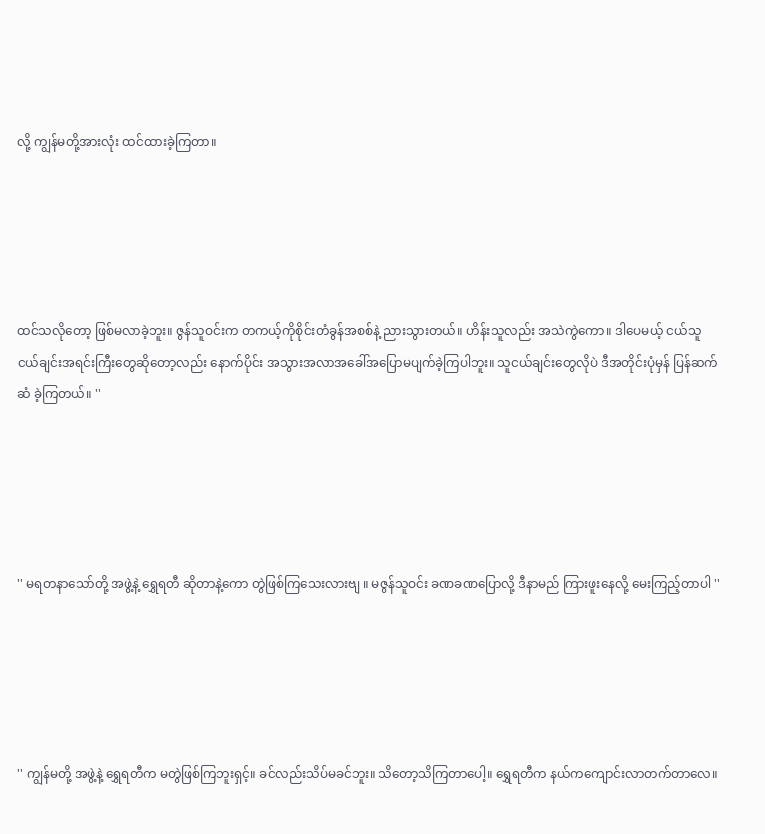လို့ ကျွန်မတို့အားလုံး ထင်ထားခဲ့ကြတာ။





ထင်သလိုတော့ ဖြစ်မလာခဲ့ဘူး။ ဇွန်သူဝင်းက တကယ့်ကိုစိုင်းတံခွန်အစစ်နဲ့ ညားသွားတယ်။ ဟိန်းသူလည်း အသဲကွဲကော။ ဒါပေမယ့် ငယ်သူငယ်ချင်းအရင်းကြီးတွေဆိုတော့လည်း နောက်ပိုင်း အသွားအလာအခေါ်အပြောမပျက်ခဲ့ကြပါဘူး။ သူငယ်ချင်းတွေလိုပဲ ဒီအတိုင်းပုံမှန် ပြန်ဆက်ဆံ ခဲ့ကြတယ်။ ''





'' မရတနာသော်တို့ အဖွဲ့နဲ့ ရွှေရတီ ဆိုတာနဲ့ကော တွဲဖြစ်ကြသေးလားဗျ ။ မဇွန်သူဝင်း ခဏခဏပြောလို့ ဒီနာမည် ကြားဖူးနေလို့ မေးကြည့်တာပါ ''





'' ကျွန်မတို့ အဖွဲ့နဲ့ ရွှေရတီက မတွဲဖြစ်ကြဘူးရှင့်။ ခင်လည်းသိပ်မခင်ဘူး။ သိတော့သိကြတာပေါ့။ ရွှေရတီက နယ်ကကျောင်းလာတက်တာလေ။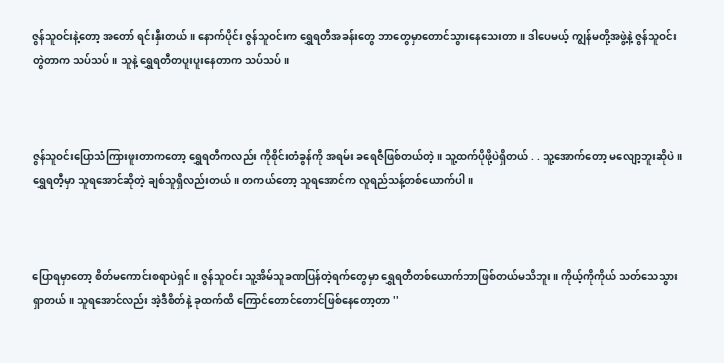ဇွန်သူဝင်းနဲ့တော့ အတော် ရင်းနှီးတယ်။ နောက်ပိုင်း ဇွန်သူဝင်းက ရွှေရတီအခန်းတွေ ဘာတွေမှာတောင်သွားနေသေးတာ။ ဒါပေမယ့် ကျွန်မတို့အဖွဲ့နဲ့ ဇွန်သူဝင်းတွဲတာက သပ်သပ်။ သူနဲ့ ရွှေရတီတပူးပူးနေတာက သပ်သပ်။



ဇွန်သူဝင်းပြောသံကြားဖူးတာကတော့ ရွှေရတီကလည်း ကိုစိုင်းတံခွန်ကို အရမ်း ခရေဇီဖြစ်တယ်တဲ့။ သူ့ထက်ပိုဖို့ပဲရှိတယ် . . သူ့အောက်တော့ မလျော့ဘူးဆိုပဲ။ ရွှေရတီ့မှာ သူရအောင်ဆိုတဲ့ ချစ်သူရှိလည်းတယ်။ တကယ်တော့ သူရအောင်က လူရည်သန့်တစ်ယောက်ပါ။



ပြောရမှာတော့ စိတ်မကောင်းစရာပဲရှင်။ ဇွန်သူဝင်း သူ့အိမ်သူခဏပြန်တဲ့ရက်တွေမှာ ရွှေရတီတစ်ယောက်ဘာဖြစ်တယ်မသိဘူး။ ကိုယ့်ကိုကိုယ် သတ်သေသွားရှာတယ်။ သူရအောင်လည်း အဲ့ဒီစိတ်နဲ့ ခုထက်ထိ ကြောင်တောင်တောင်ဖြစ်နေတော့တာ ''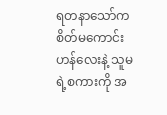ရတနာသော်က စိတ်မကောင်းဟန်လေးနဲ့ သူမရဲ့စကားကို အ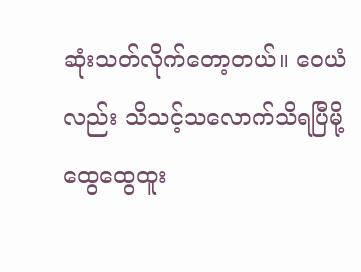ဆုံးသတ်လိုက်တော့တယ်။ ဝေယံလည်း သိသင့်သလောက်သိရပြီမို့ ထွေထွေထူး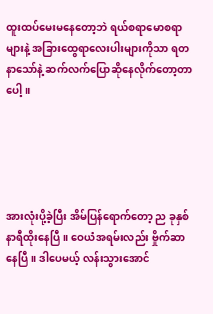ထူးထပ်မေးမနေတော့ဘဲ ရယ်စရာမောစရာများနဲ့ အခြားထွေရာလေးပါးများကိုသာ ရတနာသော်နဲ့ ဆက်လက်ပြောဆိုနေလိုက်တော့တာပေါ့။





အားလုံးပို့ခဲ့ပြီး အိမ်ပြန်ရောက်တော့ ည ခုနှစ်နာရီထိုးနေပြီ။ ဝေယံအရမ်းလည်း ဗှိုက်ဆာနေပြီ။ ဒါပေမယ့် လန်းသွားအောင်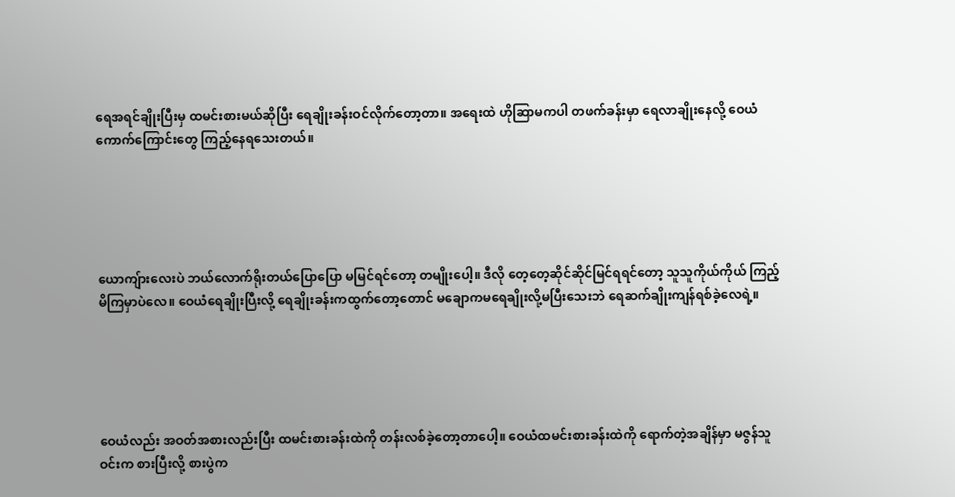ရေအရင်ချိုးပြီးမှ ထမင်းစားမယ်ဆိုပြီး ရေချိုးခန်းဝင်လိုက်တော့တာ။ အရေးထဲ ဟိုဆြာမကပါ တဖက်ခန်းမှာ ရေလာချိုးနေလို့ ဝေယံ ကောက်ကြောင်းတွေ ကြည့်နေရသေးတယ်။





ယောကျ်ားလေးပဲ ဘယ်လောက်ရိုးတယ်ပြောပြော မမြင်ရင်တော့ တမျိုးပေါ့။ ဒီလို တေ့တေ့ဆိုင်ဆိုင်မြင်ရရင်တော့ သူသူကိုယ်ကိုယ် ကြည့်မိကြမှာပဲလေ။ ဝေယံရေချိုးပြီးလို့ ရေချိုးခန်းကထွက်တော့တောင် မချောကမရေချိုးလို့မပြီးသေးဘဲ ရေဆက်ချိုးကျန်ရစ်ခဲ့လေရဲ့။





ဝေယံလည်း အဝတ်အစားလည်းပြီး ထမင်းစားခန်းထဲကို တန်းလစ်ခဲ့တော့တာပေါ့။ ဝေယံထမင်းစားခန်းထဲကို ရောက်တဲ့အချိန်မှာ မဇွန်သူဝင်းက စားပြီးလို့ စားပွဲက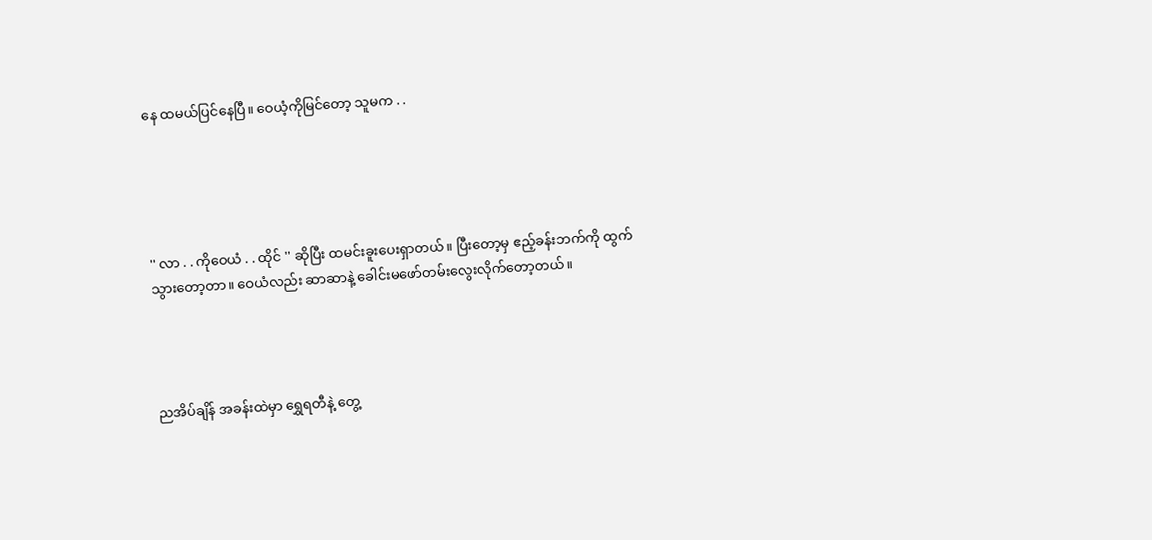နေ ထမယ်ပြင်နေပြီ။ ဝေယံ့ကိုမြင်တော့ သူမက . .





'' လာ . . ကိုဝေယံ . . ထိုင် '' ဆိုပြီး ထမင်းခူးပေးရှာတယ်။ ပြီးတော့မှ ဧည့်ခန်းဘက်ကို ထွက်သွားတော့တာ။ ဝေယံလည်း ဆာဆာနဲ့ ခေါင်းမဖော်တမ်းလွေးလိုက်တော့တယ်။




ညအိပ်ချိန် အခန်းထဲမှာ ရွှေရတီနဲ့ တွေ့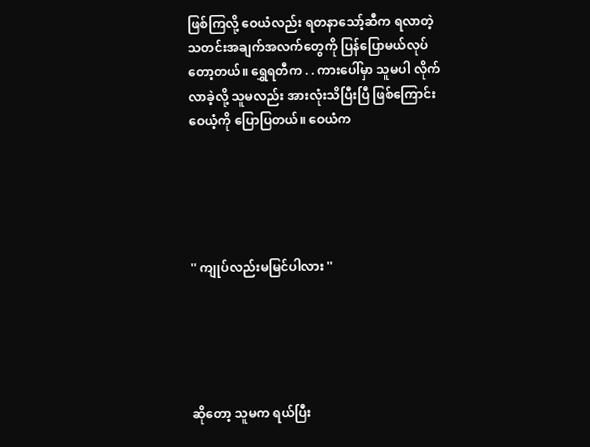ဖြစ်ကြလို့ ဝေယံလည်း ရတနာသော့်ဆီက ရလာတဲ့ သတင်းအချက်အလက်တွေကို ပြန်ပြောမယ်လုပ်တော့တယ်။ ရွှေရတီက . . ကားပေါ်မှာ သူမပါ လိုက်လာခဲ့လို့ သူမလည်း အားလုံးသိပြီးပြီ ဖြစ်ကြောင်း ဝေယံ့ကို ပြောပြတယ်။ ဝေယံက





'' ကျုပ်လည်းမမြင်ပါလား ''





ဆိုတော့ သူမက ရယ်ပြီး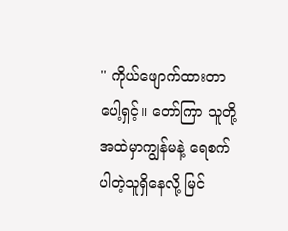'' ကိုယ်ဖျောက်ထားတာပေါ့ရှင့်။ တော်ကြာ သူတို့အထဲမှာကျွန်မနဲ့ ရေစက်ပါတဲ့သူရှိနေလို့ မြင်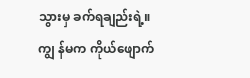သွားမှ ခက်ရချည်းရဲ့။ ကျွ န်မက ကိုယ်ဖျောက်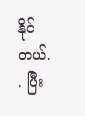နိုင်တယ်. . ပြီး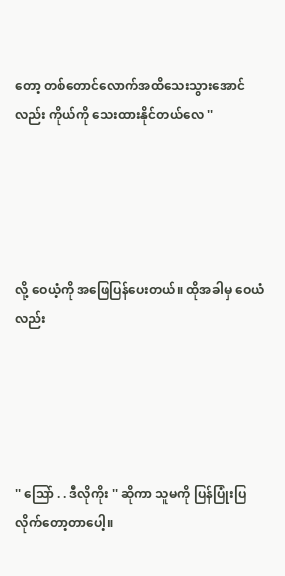တော့ တစ်တောင်လောက်အထိသေးသွားအောင်လည်း ကိုယ်ကို သေးထားနိုင်တယ်လေ ''





လို့ ဝေယံ့ကို အဖြေပြန်ပေးတယ်။ ထိုအခါမှ ဝေယံလည်း





'' သြော် . . ဒီလိုကိုး '' ဆိုကာ သူမကို ပြန်ပြုံးပြလိုက်တော့တာပေါ့။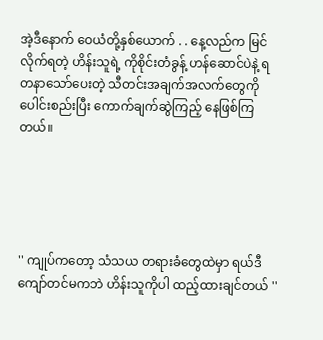အဲ့ဒီနောက် ဝေယံတို့နှစ်ယောက် . . နေ့လည်က မြင်လိုက်ရတဲ့ ဟိန်းသူရဲ့ ကိုစိုင်းတံခွန့် ဟန်ဆောင်ပဲနဲ့ ရတနာသော်ပေးတဲ့ သီတင်းအချက်အလက်တွေကို ပေါင်းစည်းပြီး ကောက်ချက်ဆွဲကြည့် နေဖြစ်ကြတယ်။





'' ကျုပ်ကတော့ သံသယ တရားခံတွေထဲမှာ ရယ်ဒီကျော်တင်မကဘဲ ဟိန်းသူကိုပါ ထည့်ထားချင်တယ် ''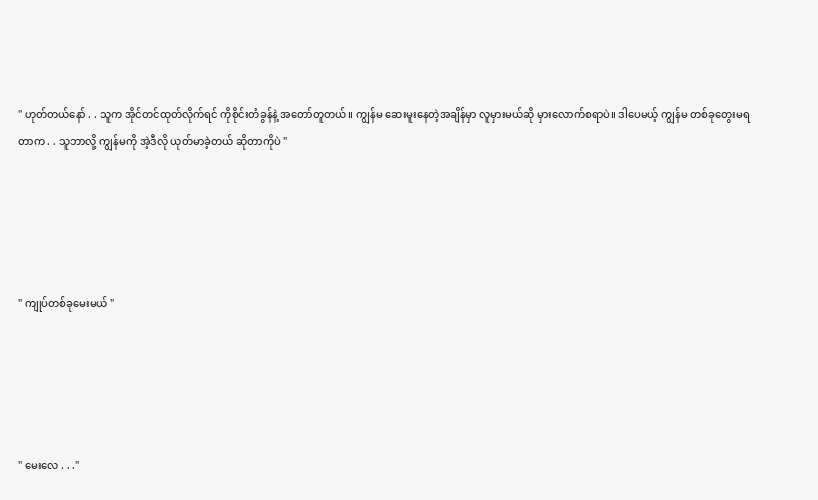'' ဟုတ်တယ်နော် . . သူက အိုင်တင်ထုတ်လိုက်ရင် ကိုစိုင်းတံခွန်နဲ့ အတော်တူတယ်။ ကျွန်မ ဆေးမူးနေတဲ့အချိန်မှာ လူမှားမယ်ဆို မှားလောက်စရာပဲ။ ဒါပေမယ့် ကျွန်မ တစ်ခုတွေးမရတာက . . သူဘာလို့ ကျွန်မကို အဲ့ဒီလို ယုတ်မာခဲ့တယ် ဆိုတာကိုပဲ ''





'' ကျုပ်တစ်ခုမေးမယ် ''





'' မေးလေ . . .''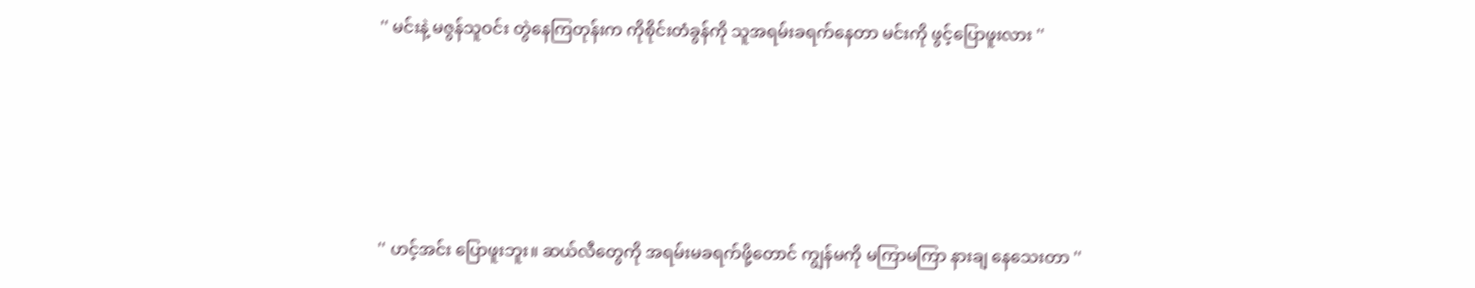'' မင်းနဲ့ မဇွန်သူဝင်း တွဲနေကြတုန်းက ကိုစိုင်းတံခွန်ကို သူအရမ်းခရက်နေတာ မင်းကို ဖွင့်ပြောဖူးလား ''





'' ဟင့်အင်း ပြောဖူးဘူး။ ဆယ်လီတွေကို အရမ်းမခရက်ဖို့တောင် ကျွန်မကို မကြာမကြာ နားချ နေသေးတာ ''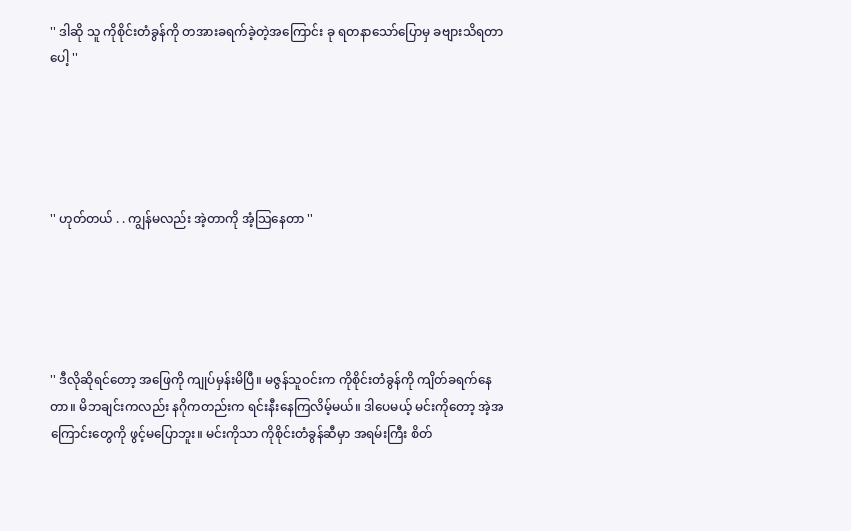'' ဒါဆို သူ ကိုစိုင်းတံခွန်ကို တအားခရက်ခဲ့တဲ့အကြောင်း ခု ရတနာသော်ပြောမှ ခဗျားသိရတာပေါ့ ''





'' ဟုတ်တယ် . . ကျွန်မလည်း အဲ့တာကို အံ့သြနေတာ ''





'' ဒီလိုဆိုရင်တော့ အဖြေကို ကျုပ်မှန်းမိပြီ။ မဇွန်သူဝင်းက ကိုစိုင်းတံခွန်ကို ကျိတ်ခရက်နေတာ။ မိဘချင်းကလည်း နဂိုကတည်းက ရင်းနီးနေကြလိမ့်မယ်။ ဒါပေမယ့် မင်းကိုတော့ အဲ့အကြောင်းတွေကို ဖွင့်မပြောဘူး။ မင်းကိုသာ ကိုစိုင်းတံခွန်ဆီမှာ အရမ်းကြီး စိတ်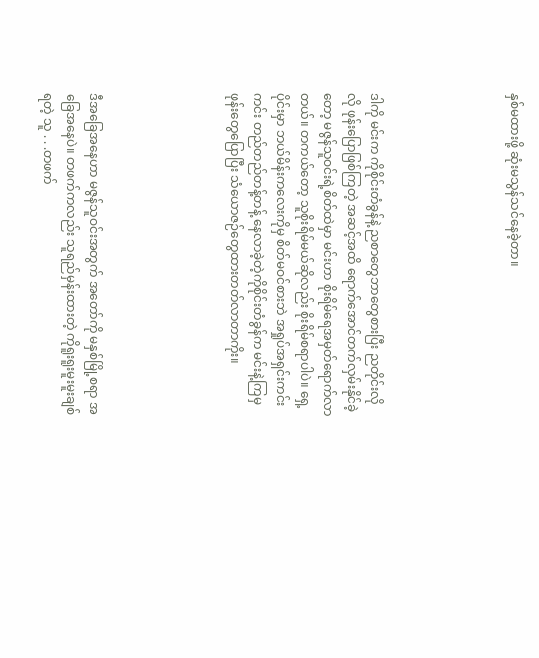နှစ်မထားဖို့ ဆုံးမသွန်သင်နေခဲ့တာ။





ဒါကို မင်းက ကိုစိုင်းတံခွန်နဲ့ ညစာတွေဘာတွေစားပြီး ညတိုင်းလိုလို ဖုန်းပြောဖြစ်ကြတဲ့ အဆင့်အထိ ရောက်အောင်တက်လှမ်းနိုင်ခဲ့တော့ မဇွန်သူဝင်းရဲ့စိတ်ထဲမှာ မင်းဟာ စိုးရိမ်ရေအမှတ်ရောက်လာတယ်။ တကယ်တော့ သူစိုးရိမ်မယ်ဆိုလည်း စိုးရိမ်စရာပါပဲ။ ရှေ့ပိုင်းမှာ ဘယ်မိန်းကလေးကိုမှ စိတ်မဝင်စားဘဲ အရှုပ်အရှင်းကင်းကင်း တည်တည်တန့်တန့် နေလာခဲ့တဲ့ကိုစိုင်းတံခွန်က မင်းနဲ့ကြမှ ဖုန်းတွေပြောပြီး သံယောဇဉ်တွေထားတတ်လာတာကိုး။





ဒီအခြေအနေဟာ မဇွန်သူဝင်းအတွက် အတော်ကို မနှစ်မြို့စရာ အခြေအနေပဲ။ တဖက်ကလည်း သူရည်မှန်းထားတဲ့ ကိုရူးရူးမူးမူးချစ်ရတဲ့ သူ . . .တဖက်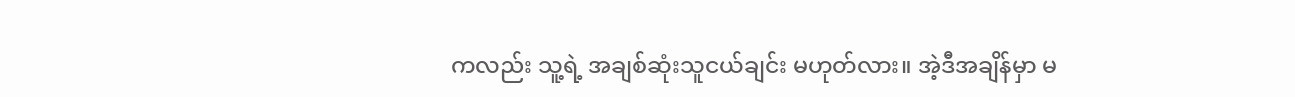ကလည်း သူ့ရဲ့ အချစ်ဆုံးသူငယ်ချင်း မဟုတ်လား။ အဲ့ဒီအချိန်မှာ မ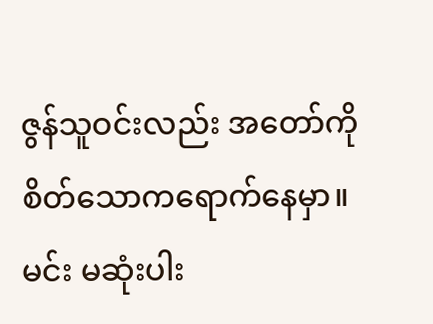ဇွန်သူဝင်းလည်း အတော်ကို စိတ်သောကရောက်နေမှာ။ မင်း မဆုံးပါး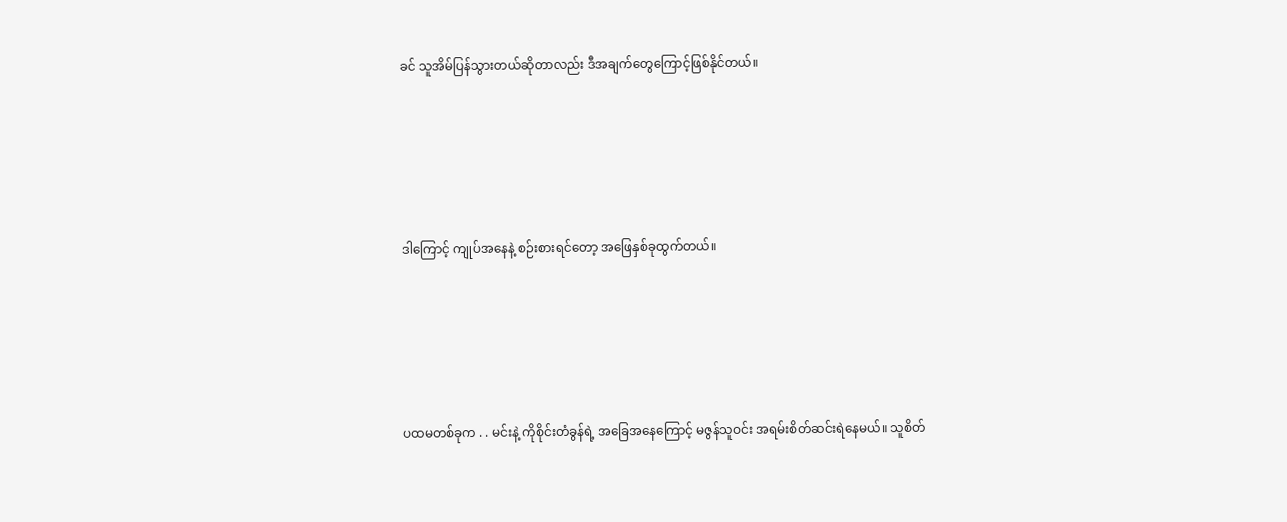ခင် သူအိမ်ပြန်သွားတယ်ဆိုတာလည်း ဒီအချက်တွေကြောင့်ဖြစ်နိုင်တယ်။





ဒါကြောင့် ကျုပ်အနေနဲ့ စဉ်းစားရင်တော့ အဖြေနှစ်ခုထွက်တယ်။





ပထမတစ်ခုက . . မင်းနဲ့ ကိုစိုင်းတံခွန်ရဲ့ အခြေအနေကြောင့် မဇွန်သူဝင်း အရမ်းစိတ်ဆင်းရဲနေမယ်။ သူစိတ်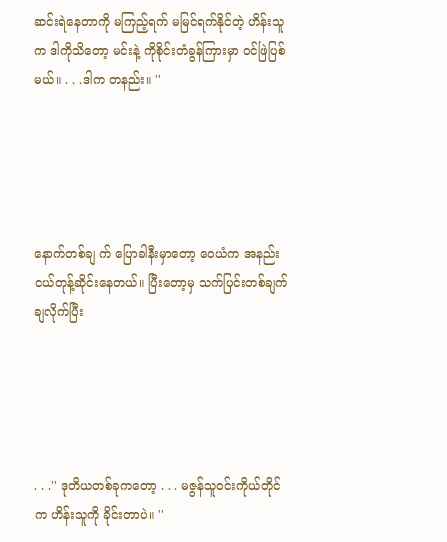ဆင်းရဲနေတာကို မကြည့်ရက် မမြင်ရက်နိုင်တဲ့ ဟိန်းသူက ဒါကိုသိတော့ မင်းနဲ့ ကိုစိုင်းတံခွန်ကြားမှာ ဝင်ဖြဲပြစ်မယ်။ . . .ဒါက တနည်း။ ''





နောက်တစ်ချ က် ပြောခါနီးမှာတော့ ဝေယံက အနည်းငယ်တုန့်ဆိုင်းနေတယ်။ ပြီးတော့မှ သက်ပြင်းတစ်ချက် ချလိုက်ပြီး





. . .'' ဒုတိယတစ်ခုကတော့ . . . မဇွန်သူဝင်းကိုယ်တိုင်က ဟိန်းသူကို ခိုင်းတာပဲ။ ''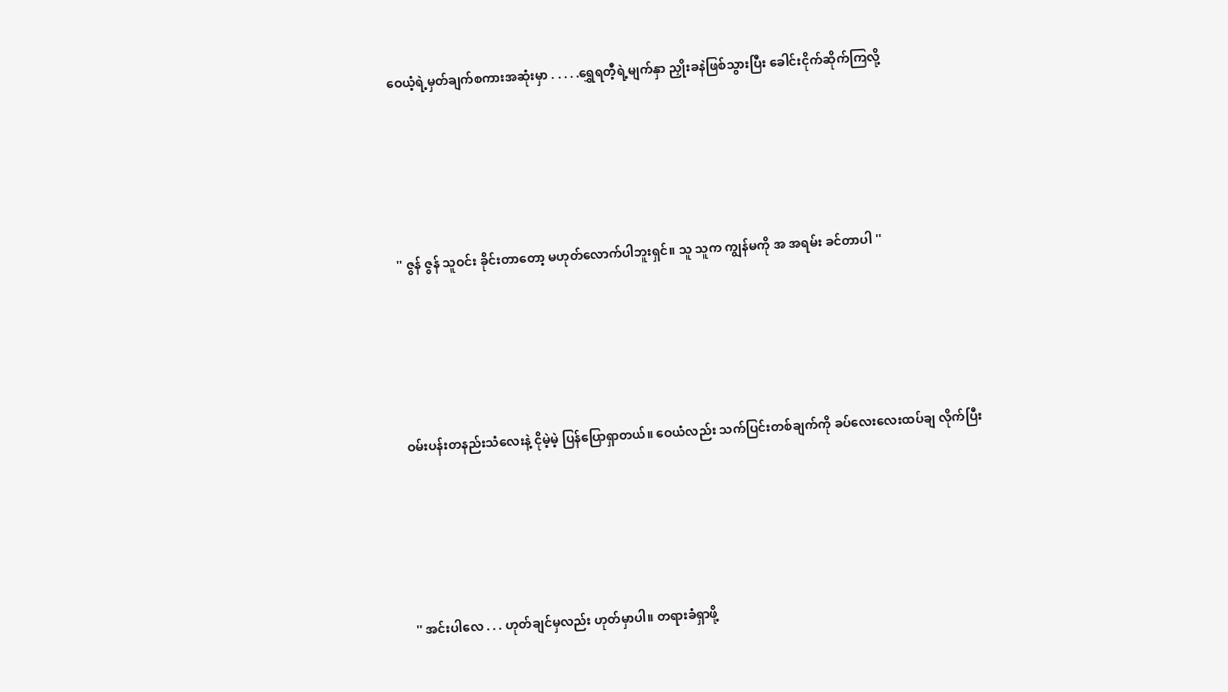ဝေယံ့ရဲ့မှတ်ချက်စကားအဆုံးမှာ . . . . .ရွှေရတီ့ရဲ့မျက်နှာ ညှိုးခနဲဖြစ်သွားပြီး ခေါင်းငိုက်ဆိုက်ကြလို့





'' ဇွန် ဇွန် သူဝင်း ခိုင်းတာတော့ မဟုတ်လောက်ပါဘူးရှင်။ သူ သူက ကျွန်မကို အ အရမ်း ခင်တာပါ ''





ဝမ်းပန်းတနည်းသံလေးနဲ့ ငိုမဲ့မဲ့ ပြန်ပြောရှာတယ်။ ဝေယံလည်း သက်ပြင်းတစ်ချက်ကို ခပ်လေးလေးထပ်ချ လိုက်ပြီး





'' အင်းပါလေ . . . ဟုတ်ချင်မှလည်း ဟုတ်မှာပါ။ တရားခံရှာဖို့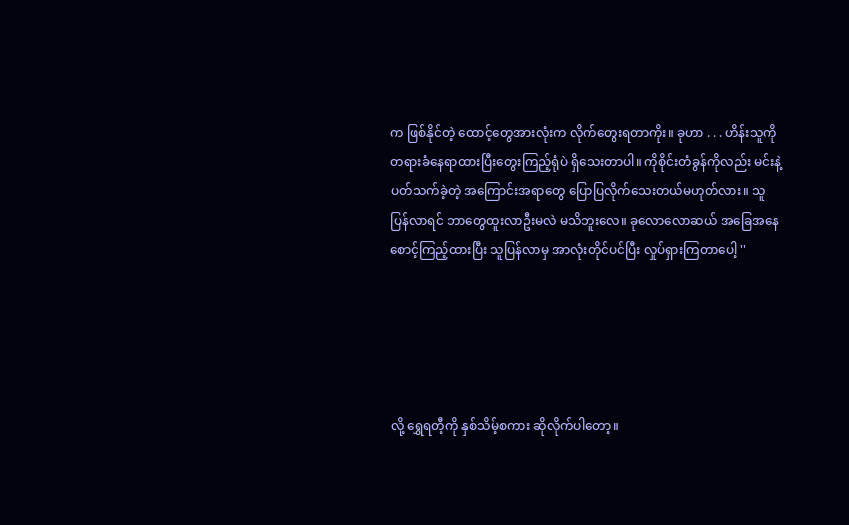က ဖြစ်နိုင်တဲ့ ထောင့်တွေအားလုံးက လိုက်တွေးရတာကိုး။ ခုဟာ . . . ဟိန်းသူကို တရားခံနေရာထားပြီးတွေးကြည့်ရုံပဲ ရှိသေးတာပါ။ ကိုစိုင်းတံခွန်ကိုလည်း မင်းနဲ့ပတ်သက်ခဲ့တဲ့ အကြောင်းအရာတွေ ပြောပြလိုက်သေးတယ်မဟုတ်လား။ သူပြန်လာရင် ဘာတွေထူးလာဦးမလဲ မသိဘူးလေ။ ခုလောလောဆယ် အခြေအနေစောင့်ကြည့်ထားပြီး သူပြန်လာမှ အာလုံးတိုင်ပင်ပြီး လှုပ်ရှားကြတာပေါ့ ''





လို့ ရွှေရတီ့ကို နှစ်သိမ့်စကား ဆိုလိုက်ပါတော့။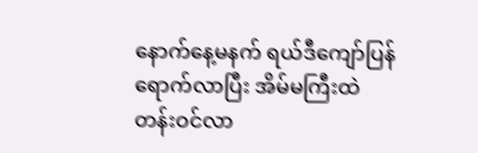နောက်နေ့မနက် ရယ်ဒီကျော်ပြန်ရောက်လာပြီး အိမ်မကြီးထဲ တန်းဝင်လာ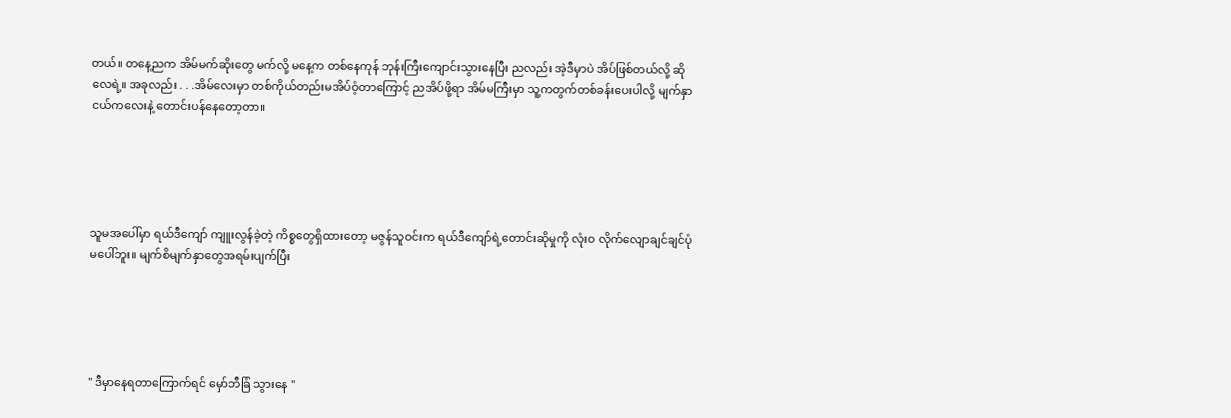တယ်။ တနေ့ညက အိမ်မက်ဆိုးတွေ မက်လို့ မနေ့က တစ်နေကုန် ဘုန်းကြီးကျောင်းသွားနေပြီး ညလည်း အဲ့ဒီမှာပဲ အိပ်ဖြစ်တယ်လို့ ဆိုလေရဲ့။ အခုလည်း . . .အိမ်လေးမှာ တစ်ကိုယ်တည်းမအိပ်ဝံ့တာကြောင့် ညအိပ်ဖို့ရာ အိမ်မကြီးမှာ သူ့ကတွက်တစ်ခန်းပေးပါလို့ မျက်နှာငယ်ကလေးနဲ့ တောင်းပန်နေတော့တာ။





သူမအပေါ်မှာ ရယ်ဒီကျော် ကျူးလွန်ခဲ့တဲ့ ကိစ္စတွေရှိထားတော့ မဇွန်သူဝင်းက ရယ်ဒီကျော်ရဲ့တောင်းဆိုမှုကို လုံးဝ လိုက်လျောချင်ချင်ပုံမပေါ်ဘူး။ မျက်စိမျက်နှာတွေအရမ်းပျက်ပြီး





'' ဒီမှာနေရတာကြောက်ရင် မှော်ဘီခြံ သွားနေ ''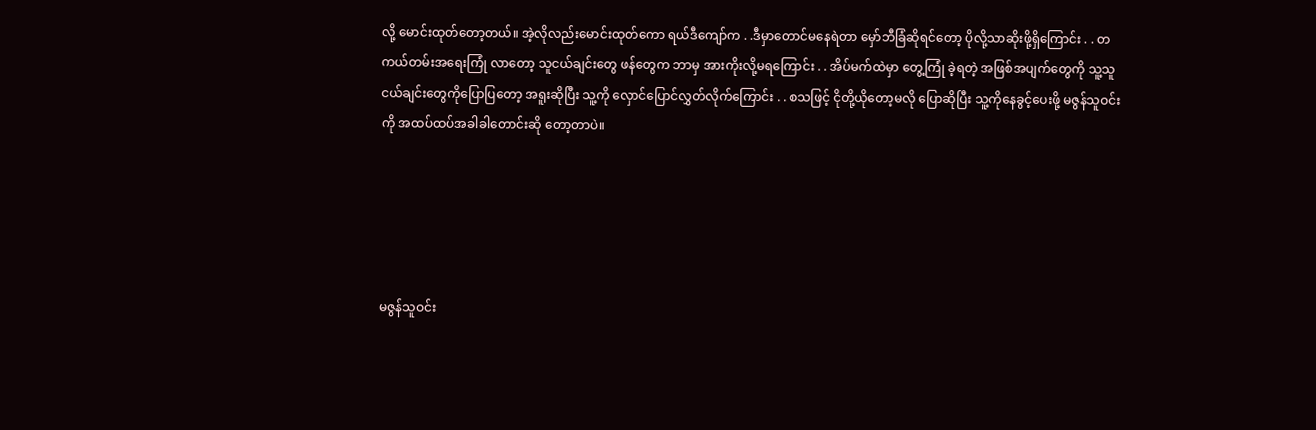လို့ မောင်းထုတ်တော့တယ်။ အဲ့လိုလည်းမောင်းထုတ်ကော ရယ်ဒီကျော်က . .ဒီမှာတောင်မနေရဲတာ မှော်ဘီခြံဆိုရင်တော့ ပိုလို့သာဆိုးဖို့ရှိကြောင်း . . တကယ်တမ်းအရေးကြုံ လာတော့ သူငယ်ချင်းတွေ ဖန်တွေက ဘာမှ အားကိုးလို့မရကြောင်း . . အိပ်မက်ထဲမှာ တွေ့ကြုံ ခဲ့ရတဲ့ အဖြစ်အပျက်တွေကို သူ့သူငယ်ချင်းတွေကိုပြောပြတော့ အရူးဆိုပြီး သူ့ကို လှောင်ပြောင်လွှတ်လိုက်ကြောင်း . . စသဖြင့် ငိုတို့ယိုတော့မလို ပြောဆိုပြီး သူ့ကိုနေခွင့်ပေးဖို့ မဇွန်သူဝင်းကို အထပ်ထပ်အခါခါတောင်းဆို တော့တာပဲ။





မဇွန်သူဝင်း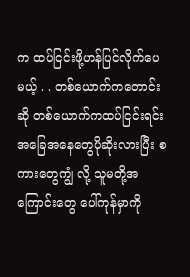က ထပ်ငြင်းဖို့ဟန်ပြင်လိုက်ပေမယ့် . . တစ်ယောက်ကတောင်းဆို တစ်ယောက်ကထပ်ငြင်းရင်း အခြေအနေတွေပိုဆိုးလားပြီး စကားတွေကျွံ လို့ သူမတို့အကြောင်းတွေ ပေါ်ကုန်မှာကို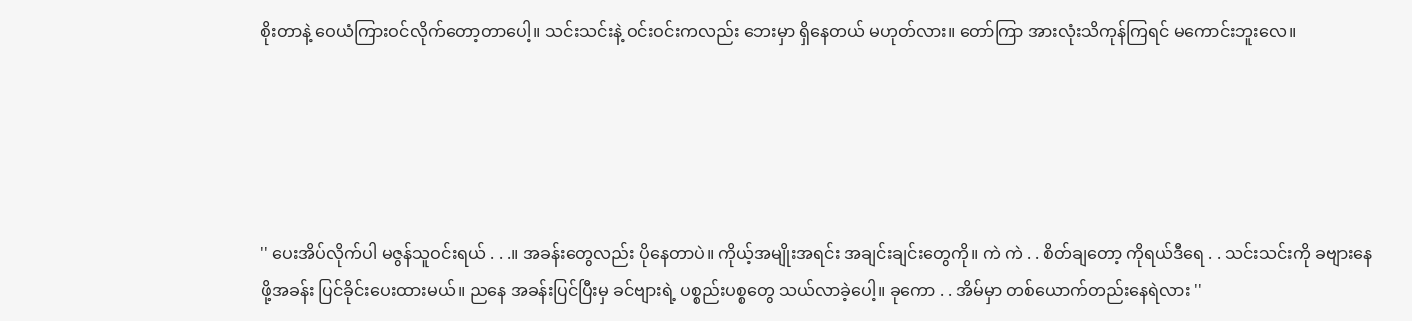စိုးတာနဲ့ ဝေယံကြားဝင်လိုက်တော့တာပေါ့။ သင်းသင်းနဲ့ ဝင်းဝင်းကလည်း ဘေးမှာ ရှိနေတယ် မဟုတ်လား။ တော်ကြာ အားလုံးသိကုန်ကြရင် မကောင်းဘူးလေ။





'' ပေးအိပ်လိုက်ပါ မဇွန်သူဝင်းရယ် . . .။ အခန်းတွေလည်း ပိုနေတာပဲ။ ကိုယ့်အမျိုးအရင်း အချင်းချင်းတွေကို။ ကဲ ကဲ . . စိတ်ချတော့ ကိုရယ်ဒီရေ . . သင်းသင်းကို ခဗျားနေဖို့အခန်း ပြင်ခိုင်းပေးထားမယ်။ ညနေ အခန်းပြင်ပြီးမှ ခင်ဗျားရဲ့ ပစ္စည်းပစ္စတွေ သယ်လာခဲ့ပေါ့။ ခုကော . . အိမ်မှာ တစ်ယောက်တည်းနေရဲလား ''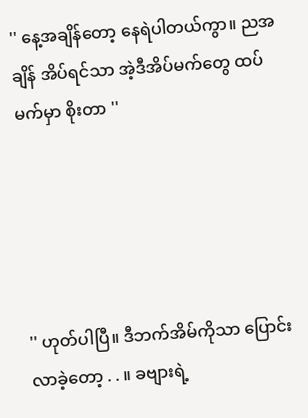'' နေ့အချိန်တော့ နေရဲပါတယ်ကွာ။ ညအချိန် အိပ်ရင်သာ အဲ့ဒီအိပ်မက်တွေ ထပ်မက်မှာ စိုးတာ ''





'' ဟုတ်ပါပြီ။ ဒီဘက်အိမ်ကိုသာ ပြောင်းလာခဲ့တော့ . . ။ ခဗျားရဲ့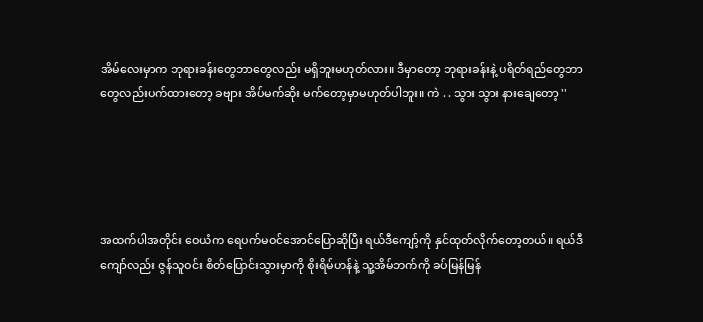အိမ်လေးမှာက ဘုရားခန်းတွေဘာတွေလည်း မရှိဘူးမဟုတ်လား။ ဒီမှာတော့ ဘုရားခန်းနဲ့ ပရိတ်ရည်တွေဘာတွေလည်းပက်ထားတော့ ခဗျား အိပ်မက်ဆိုး မက်တော့မှာမဟုတ်ပါဘူး။ ကဲ . . သွား သွား နားချေတော့ ''





အထက်ပါအတိုင်း ဝေယံက ရေပက်မဝင်အောင်ပြောဆိုပြီး ရယ်ဒီကျော့်ကို နှင်ထုတ်လိုက်တော့တယ်။ ရယ်ဒီကျော်လည်း ဇွန်သူဝင်း စိတ်ပြောင်းသွားမှာကို စိုးရိမ်ဟန်နဲ့ သူ့အိမ်ဘက်ကို ခပ်မြန်မြန်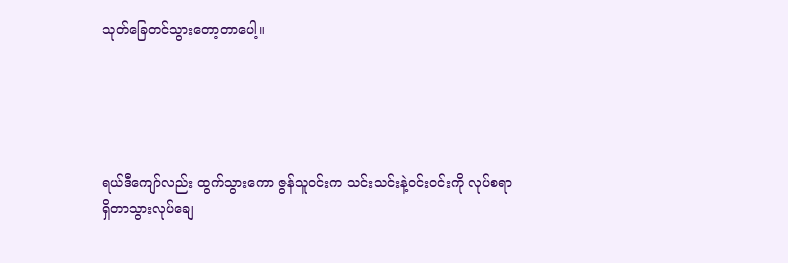သုတ်ခြေတင်သွားတော့တာပေါ့။





ရယ်ဒီကျော်လည်း ထွက်သွားကော ဇွန်သူဝင်းက သင်းသင်းနဲ့ဝင်းဝင်းကို လုပ်စရာရှိတာသွားလုပ်ချေ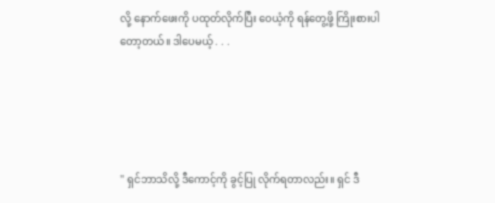လို့ နောက်ဖေးကို ပထုတ်လိုက်ပြီး ဝေယံ့ကို ရန်တွေ့ဖို့ ကြိုးစားပါတော့တယ်။ ဒါပေမယ့် . . .





'' ရှင်ဘာသိလို့ ဒီကောင့်ကို ခွင့်ပြု လိုက်ရတာလည်း။ ရှင် ဒီ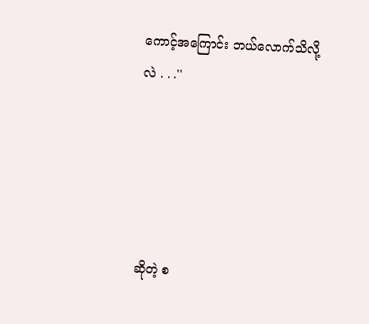ကောင့်အကြောင်း ဘယ်လောက်သိလို့လဲ . . .''





ဆိုတဲ့ စ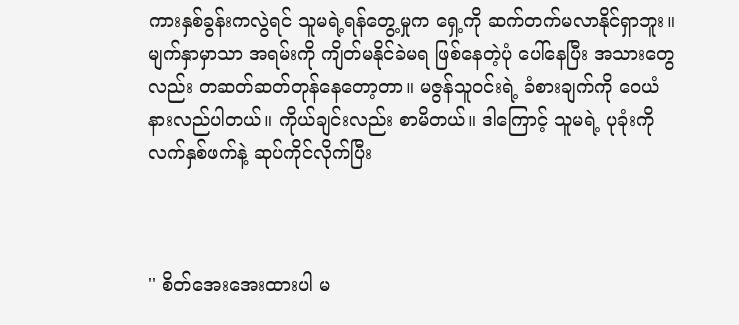ကားနှစ်ခွန်းကလွဲရင် သူမရဲ့ရန်တွေ့မှုက ရှေ့ကို ဆက်တက်မလာနိုင်ရှာဘူး။ မျက်နှာမှာသာ အရမ်းကို ကျိတ်မနိုင်ခဲမရ ဖြစ်နေတဲ့ပုံ ပေါ်နေပြီး အသားတွေလည်း တဆတ်ဆတ်တုန်နေတော့တာ။ မဇွန်သူဝင်းရဲ့ ခံစားချက်ကို ဝေယံနားလည်ပါတယ်။ ကိုယ်ချင်းလည်း စာမိတယ်။ ဒါကြောင့် သူမရဲ့ ပုခုံးကို လက်နှစ်ဖက်နဲ့ ဆုပ်ကိုင်လိုက်ပြီး



'' စိတ်အေးအေးထားပါ မ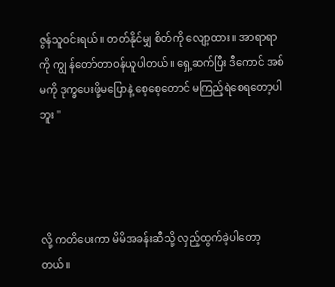ဇွန်သူဝင်းရယ်။ တတ်နိုင်မျှ စိတ်ကို လျော့ထား။ အာရာရာကို ကျွ န်တော်တာဝန်ယူပါတယ်။ ရှေ့ဆက်ပြီး ဒီကောင် အစ်မကို ဒုက္ခပေးဖို့မပြောနဲ့ စေ့စေ့တောင် မကြည့်ရဲစေရတော့ပါဘူး ''




လို့ ကတိပေးကာ မိမိအခန်းဆီသို့ လှည့်ထွက်ခဲ့ပါတော့တယ်။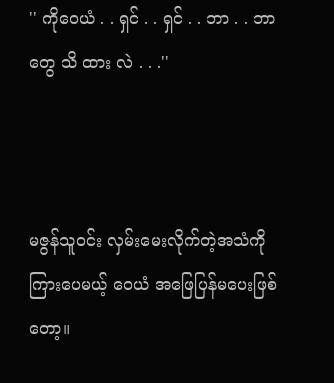'' ကိုဝေယံ . . ရှင် . . ရှင် . . ဘာ . . ဘာတွေ သိ ထား လဲ . . .''



မဇွန်သူဝင်း လှမ်းမေးလိုက်တဲ့အသံကို ကြားပေမယ့် ဝေယံ အဖြေပြန်မပေးဖြစ်တော့။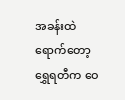အခန်းထဲရောက်တော့ ရွှေရတီက ဝေ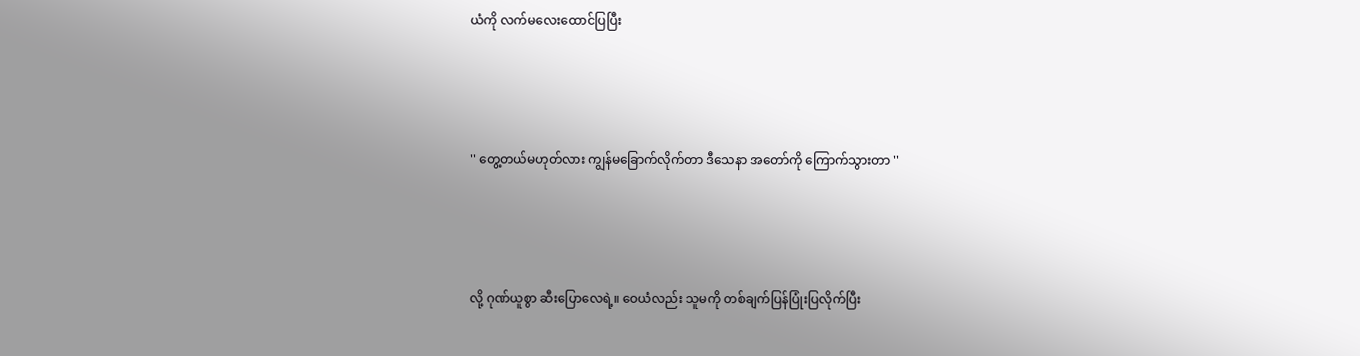ယံကို လက်မလေးထောင်ပြပြီး





'' တွေ့တယ်မဟုတ်လား ကျွန်မခြောက်လိုက်တာ ဒီသေနာ အတော်ကို ကြောက်သွားတာ ''





လို့ ဂုဏ်ယူစွာ ဆီးပြောလေရဲ့။ ဝေယံလည်း သူမကို တစ်ချက်ပြန်ပြုံးပြလိုက်ပြီး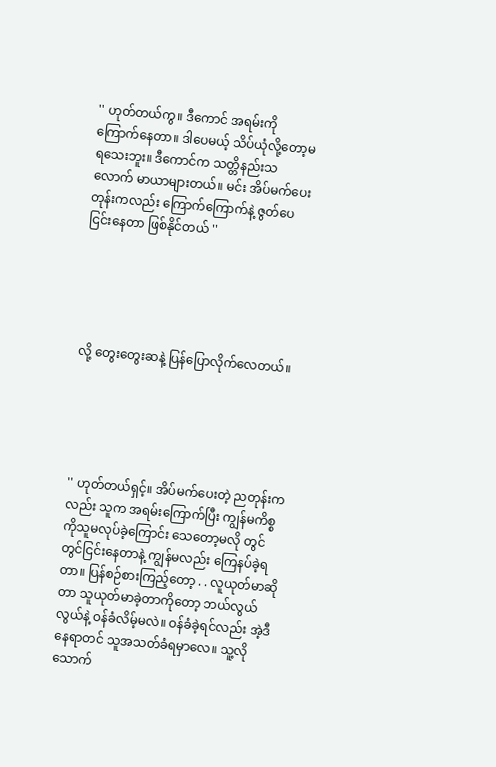'' ဟုတ်တယ်ကွ။ ဒီကောင် အရမ်းကိုကြောက်နေတာ။ ဒါပေမယ့် သိပ်ယုံလို့တော့မရသေးဘူး။ ဒီကောင်က သတ္တိနည်းသလောက် မာယာများတယ်။ မင်း အိပ်မက်ပေးတုန်းကလည်း ကြောက်ကြောက်နဲ့ ဇွတ်ပေငြင်းနေတာ ဖြစ်နိုင်တယ် ''





လို့ တွေးတွေးဆနဲ့ ပြန်ပြောလိုက်လေတယ်။





'' ဟုတ်တယ်ရှင့်။ အိပ်မက်ပေးတဲ့ ညတုန်းကလည်း သူက အရမ်းကြောက်ပြီး ကျွန်မကိစ္စကိုသူမလုပ်ခဲ့ကြောင်း သေတော့မလို တွင်တွင်ငြင်းနေတာနဲ့ ကျွန်မလည်း ကြေနပ်ခဲ့ရတာ။ ပြန်စဉ်စားကြည့်တော့ . . လူယုတ်မာဆိုတာ သူယုတ်မာခဲ့တာကိုတော့ ဘယ်လွယ်လွယ်နဲ့ ဝန်ခံလိမ့်မလဲ။ ဝန်ခံခဲ့ရင်လည်း အဲ့ဒီနေရာတင် သူအသတ်ခံရမှာလေ။ သူ့လို သောက်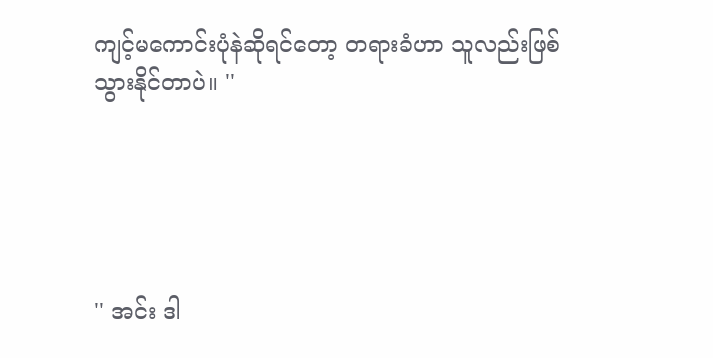ကျင့်မကောင်းပုံနဲဆိုရင်တော့ တရားခံဟာ သူလည်းဖြစ်သွားနိုင်တာပဲ။ ''





'' အင်း ဒါ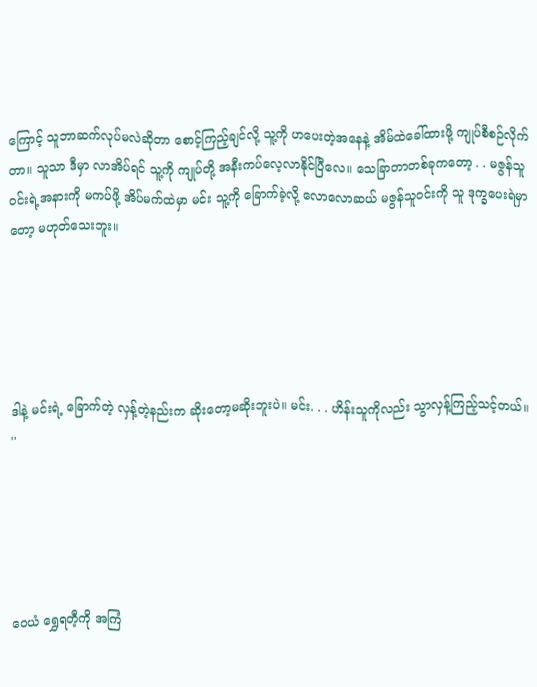ကြောင့် သူဘာဆက်လုပ်မလဲဆိုတာ စောင့်ကြည့်ချင်လို့ သူ့ကို ဟပေးတဲ့အနေနဲ့ အိမ်ထဲခေါ်ထားဖို့ ကျုပ်စီစဉ်လိုက်တာ။ သူသာ ဒီမှာ လာအိပ်ရင် သူ့ကို ကျုပ်တို့ အနီးကပ်လေ့လာနိုင်ပြီလေ။ သေခြာတာတစ်ခုကတော့ . . မဇွန်သူဝင်းရဲ့အနားကို မကပ်ဖို့ အိပ်မက်ထဲမှာ မင်း သူ့ကို ခြောက်ခဲ့လို့ လောလောဆယ် မဇွန်သူဝင်းကို သူ ဒုက္ခပေးရဲမှာတော့ မဟုတ်သေးဘူး။





ဒါနဲ့ မင်းရဲ့ ခြောက်တဲ့ လှန့်တဲ့နည်းက ဆိုးတော့မဆိုးဘူးပဲ။ မင်း. . . ဟိန်းသူကိုလည်း သွာလှန့်ကြည့်သင့်တယ်။ ''





ဝေယံ ရွှေရတီ့ကို အကြံ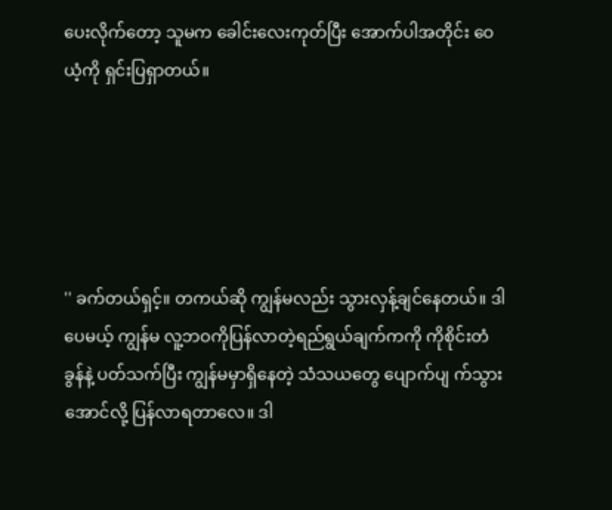ပေးလိုက်တော့ သူမက ခေါင်းလေးကုတ်ပြီး အောက်ပါအတိုင်း ဝေယံ့ကို ရှင်းပြရှာတယ်။





'' ခက်တယ်ရှင့်။ တကယ်ဆို ကျွန်မလည်း သွားလှန့်ချင်နေတယ်။ ဒါပေမယ့် ကျွန်မ လူ့ဘဝကိုပြန်လာတဲ့ရည်ရွယ်ချက်ကကို ကိုစိုင်းတံခွန်နဲ့ ပတ်သက်ပြီး ကျွန်မမှာရှိနေတဲ့ သံသယတွေ ပျောက်ပျ က်သွားအောင်လို့ ပြန်လာရတာလေ။ ဒါ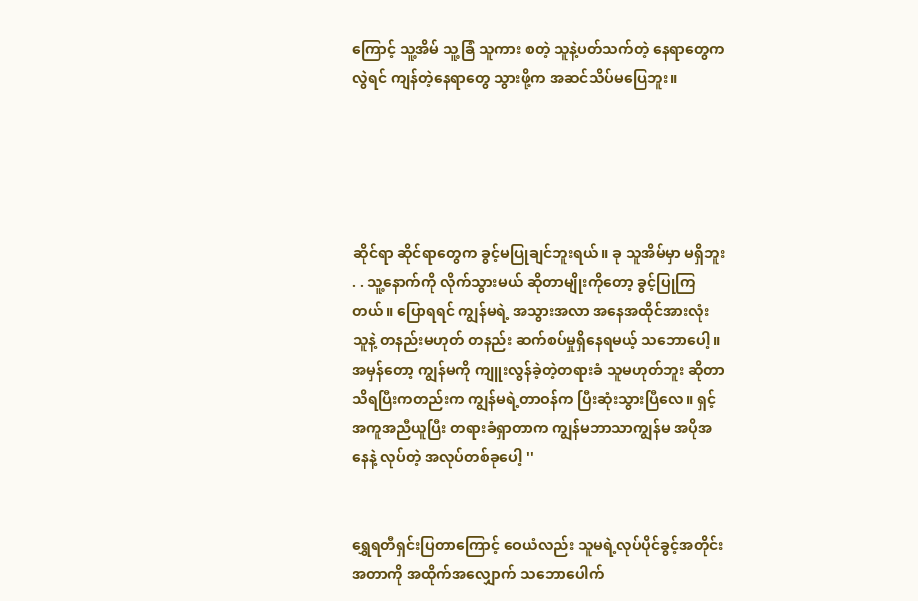ကြောင့် သူ့အိမ် သူ့ခြံ သူကား စတဲ့ သူနဲ့ပတ်သက်တဲ့ နေရာတွေကလွဲရင် ကျန်တဲ့နေရာတွေ သွားဖို့က အဆင်သိပ်မပြေဘူး။





ဆိုင်ရာ ဆိုင်ရာတွေက ခွင့်မပြုချင်ဘူးရယ်။ ခု သူအိမ်မှာ မရှိဘူး . . သူ့နောက်ကို လိုက်သွားမယ် ဆိုတာမျိုးကိုတော့ ခွင့်ပြုကြတယ်။ ပြောရရင် ကျွန်မရဲ့ အသွားအလာ အနေအထိုင်အားလုံး သူနဲ့ တနည်းမဟုတ် တနည်း ဆက်စပ်မှုရှိနေရမယ့် သဘောပေါ့။ အမှန်တော့ ကျွန်မကို ကျူးလွန်ခဲ့တဲ့တရားခံ သူမဟုတ်ဘူး ဆိုတာသိရပြီးကတည်းက ကျွန်မရဲ့တာဝန်က ပြီးဆုံးသွားပြီလေ။ ရှင့်အကူအညီယူပြီး တရားခံရှာတာက ကျွန်မဘာသာကျွန်မ အပိုအနေနဲ့ လုပ်တဲ့ အလုပ်တစ်ခုပေါ့ ''


ရွှေရတီရှင်းပြတာကြောင့် ဝေယံလည်း သူမရဲ့လုပ်ပိုင်ခွင့်အတိုင်းအတာကို အထိုက်အလျှောက် သဘောပေါက်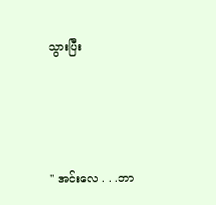သွားပြီး





'' အင်းလေ . . .ဘာ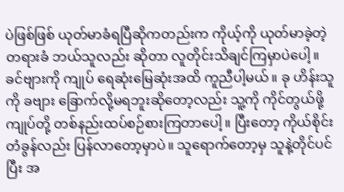ပဲဖြစ်ဖြစ် ယုတ်မာခံရပြီဆိုကတည်းက ကိုယ့်ကို ယုတ်မာခဲ့တဲ့ တရားခံ ဘယ်သူလည်း ဆိုတာ လူတိုင်းသိချင်ကြမှာပဲပေါ့။ ခင်ဗျားကို ကျုပ် ရေဆုံးမြေဆုံးအထိ ကူညီပါ့မယ်။ ခု ဟိန်းသူကို ခဗျား ခြောက်လို့မရဘူးဆိုတော့လည်း သူ့ကို ကိုင်တွယ်ဖို့ ကျုပ်တို့ တစ်နည်းထပ်စဉ်စားကြတာပေါ့။ ပြီးတော့ ကိုယ်စိုင်းတံခွန်လည်း ပြန်လာတော့မှာပဲ။ သူရောက်တော့မှ သူနဲ့တိုင်ပင်ပြီး အ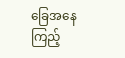ခြေအနေကြည့်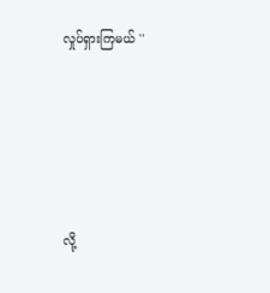လှုပ်ရှားကြမယ် ''





လို့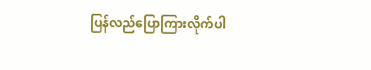ပြန်လည်ပြောကြားလိုက်ပါ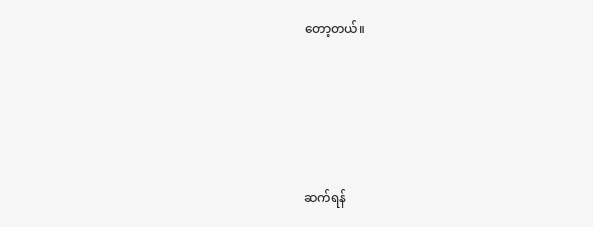တော့တယ်။





ဆက်ရန်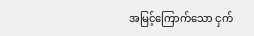အမြင့်ကြောက်သော ငှက်